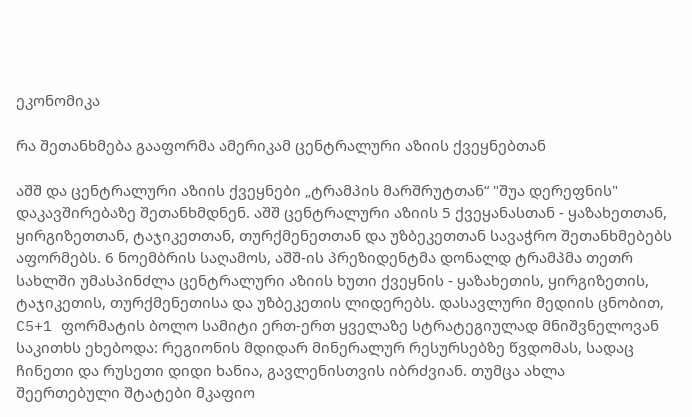ეკონომიკა

რა შეთანხმება გააფორმა ამერიკამ ცენტრალური აზიის ქვეყნებთან

აშშ და ცენტრალური აზიის ქვეყნები „ტრამპის მარშრუტთან“ "შუა დერეფნის" დაკავშირებაზე შეთანხმდნენ. აშშ ცენტრალური აზიის 5 ქვეყანასთან - ყაზახეთთან, ყირგიზეთთან, ტაჯიკეთთან, თურქმენეთთან და უზბეკეთთან სავაჭრო შეთანხმებებს აფორმებს. 6 ნოემბრის საღამოს, აშშ-ის პრეზიდენტმა დონალდ ტრამპმა თეთრ სახლში უმასპინძლა ცენტრალური აზიის ხუთი ქვეყნის - ყაზახეთის, ყირგიზეთის, ტაჯიკეთის, თურქმენეთისა და უზბეკეთის ლიდერებს. დასავლური მედიის ცნობით, C5+1 ფორმატის ბოლო სამიტი ერთ-ერთ ყველაზე სტრატეგიულად მნიშვნელოვან საკითხს ეხებოდა: რეგიონის მდიდარ მინერალურ რესურსებზე წვდომას, სადაც ჩინეთი და რუსეთი დიდი ხანია, გავლენისთვის იბრძვიან. თუმცა ახლა შეერთებული შტატები მკაფიო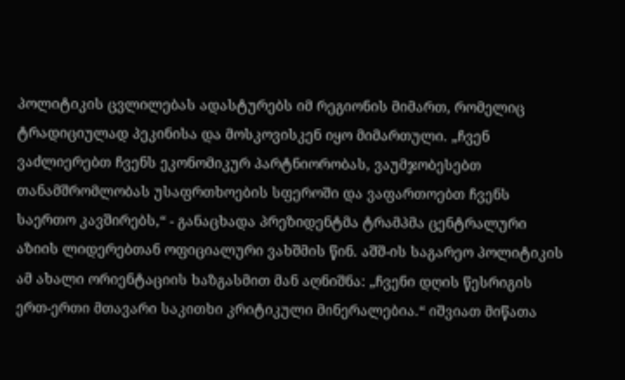პოლიტიკის ცვლილებას ადასტურებს იმ რეგიონის მიმართ, რომელიც ტრადიციულად პეკინისა და მოსკოვისკენ იყო მიმართული. „ჩვენ ვაძლიერებთ ჩვენს ეკონომიკურ პარტნიორობას, ვაუმჯობესებთ თანამშრომლობას უსაფრთხოების სფეროში და ვაფართოებთ ჩვენს საერთო კავშირებს,“ - განაცხადა პრეზიდენტმა ტრამპმა ცენტრალური აზიის ლიდერებთან ოფიციალური ვახშმის წინ. აშშ-ის საგარეო პოლიტიკის ამ ახალი ორიენტაციის ხაზგასმით მან აღნიშნა: „ჩვენი დღის წესრიგის ერთ-ერთი მთავარი საკითხი კრიტიკული მინერალებია.“ იშვიათ მიწათა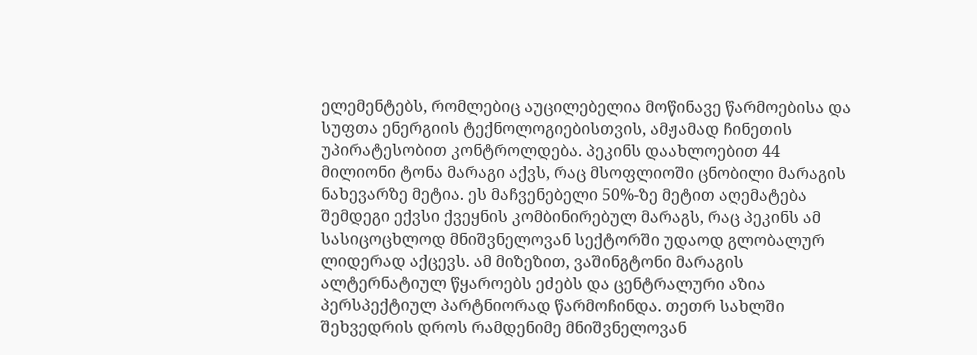ელემენტებს, რომლებიც აუცილებელია მოწინავე წარმოებისა და სუფთა ენერგიის ტექნოლოგიებისთვის, ამჟამად ჩინეთის უპირატესობით კონტროლდება. პეკინს დაახლოებით 44 მილიონი ტონა მარაგი აქვს, რაც მსოფლიოში ცნობილი მარაგის ნახევარზე მეტია. ეს მაჩვენებელი 50%-ზე მეტით აღემატება შემდეგი ექვსი ქვეყნის კომბინირებულ მარაგს, რაც პეკინს ამ სასიცოცხლოდ მნიშვნელოვან სექტორში უდაოდ გლობალურ ლიდერად აქცევს. ამ მიზეზით, ვაშინგტონი მარაგის ალტერნატიულ წყაროებს ეძებს და ცენტრალური აზია პერსპექტიულ პარტნიორად წარმოჩინდა. თეთრ სახლში შეხვედრის დროს რამდენიმე მნიშვნელოვან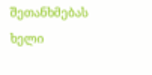შეთანხმებას ხელი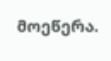მოეწერა.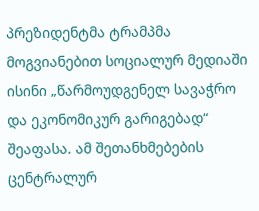პრეზიდენტმა ტრამპმა მოგვიანებით სოციალურ მედიაში ისინი „წარმოუდგენელ სავაჭრო და ეკონომიკურ გარიგებად“ შეაფასა. ამ შეთანხმებების ცენტრალურ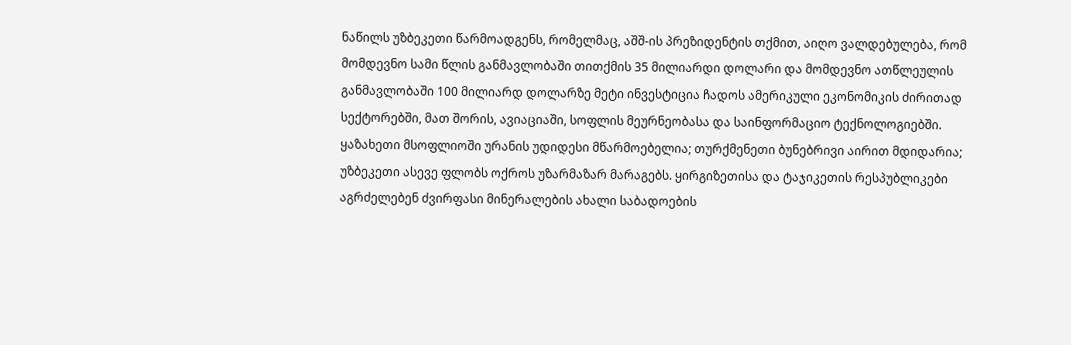ნაწილს უზბეკეთი წარმოადგენს, რომელმაც, აშშ-ის პრეზიდენტის თქმით, აიღო ვალდებულება, რომ მომდევნო სამი წლის განმავლობაში თითქმის 35 მილიარდი დოლარი და მომდევნო ათწლეულის განმავლობაში 100 მილიარდ დოლარზე მეტი ინვესტიცია ჩადოს ამერიკული ეკონომიკის ძირითად სექტორებში, მათ შორის, ავიაციაში, სოფლის მეურნეობასა და საინფორმაციო ტექნოლოგიებში. ყაზახეთი მსოფლიოში ურანის უდიდესი მწარმოებელია; თურქმენეთი ბუნებრივი აირით მდიდარია; უზბეკეთი ასევე ფლობს ოქროს უზარმაზარ მარაგებს. ყირგიზეთისა და ტაჯიკეთის რესპუბლიკები აგრძელებენ ძვირფასი მინერალების ახალი საბადოების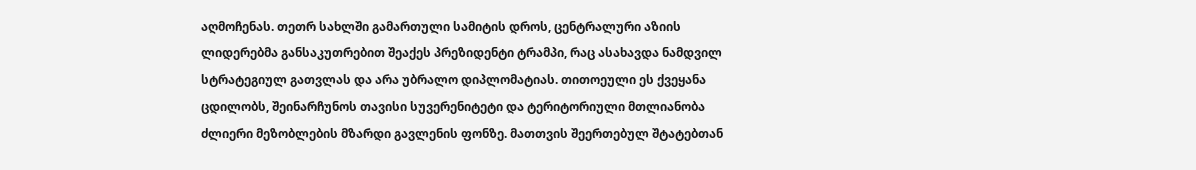აღმოჩენას. თეთრ სახლში გამართული სამიტის დროს, ცენტრალური აზიის ლიდერებმა განსაკუთრებით შეაქეს პრეზიდენტი ტრამპი, რაც ასახავდა ნამდვილ სტრატეგიულ გათვლას და არა უბრალო დიპლომატიას. თითოეული ეს ქვეყანა ცდილობს, შეინარჩუნოს თავისი სუვერენიტეტი და ტერიტორიული მთლიანობა ძლიერი მეზობლების მზარდი გავლენის ფონზე. მათთვის შეერთებულ შტატებთან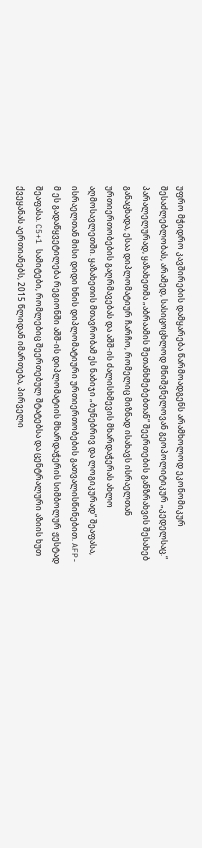უფრო მჭიდრო კავშირების დამყარება წარმოადგენს არამხოლოდ ეკონომიკურ შესაძლებლობას, არამედ, სასიცოცხლოდ მნიშვნელოვან გეოპოლიტიკურ „კედელსაც.“  პარალელურად, ყაზახეთმა „აბრაამის შეთანხმებებთან“ შეერთების განზრახვის შესახებ განაცხადა, ესაა დიპლომატიურ ჩარჩო, რომელიც მიზნად ისახავს ისრაელთან ურთიერთობების გაღრმავებას და აშშ-ის ძალისხმევის მხარდაჭერას ახლო აღმოსავლეთში. ყაზახეთის მთავრობამ ეს ნაბიჯი „ბუნებრივ და ლოგიკურად“ შეაფასა, ისრაელთან მისი დიდი ხნის დიპლომატიური ურთიერთობების გათვალისწინებით. AFP-მ ეს გადაწყვეტილება რეგიონში აშშ-ის დიპლომატიის მხარდაჭერის სიმბოლურ ჟესტად შეაფასა. C5+1 სამიტები, რომლებიც შეერთებულ შტატებსა და ცენტრალური აზიის ხუთ ქვეყანას აერთიანებს, 2015 წლიდან იმართება, პირველი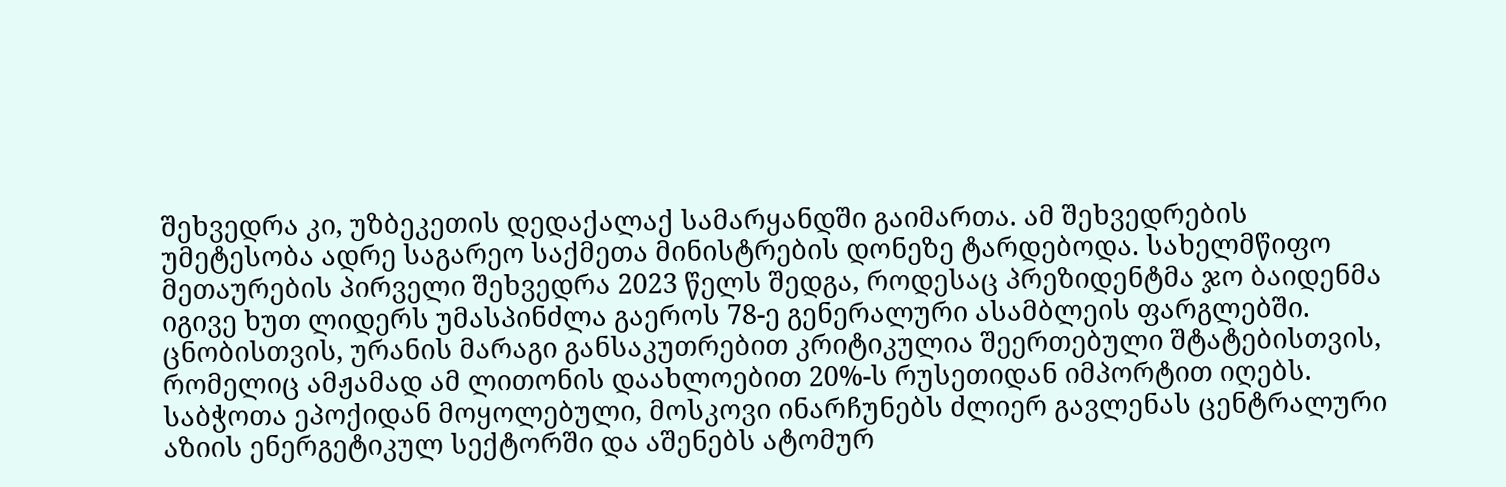შეხვედრა კი, უზბეკეთის დედაქალაქ სამარყანდში გაიმართა. ამ შეხვედრების უმეტესობა ადრე საგარეო საქმეთა მინისტრების დონეზე ტარდებოდა. სახელმწიფო მეთაურების პირველი შეხვედრა 2023 წელს შედგა, როდესაც პრეზიდენტმა ჯო ბაიდენმა იგივე ხუთ ლიდერს უმასპინძლა გაეროს 78-ე გენერალური ასამბლეის ფარგლებში. ცნობისთვის, ურანის მარაგი განსაკუთრებით კრიტიკულია შეერთებული შტატებისთვის, რომელიც ამჟამად ამ ლითონის დაახლოებით 20%-ს რუსეთიდან იმპორტით იღებს. საბჭოთა ეპოქიდან მოყოლებული, მოსკოვი ინარჩუნებს ძლიერ გავლენას ცენტრალური აზიის ენერგეტიკულ სექტორში და აშენებს ატომურ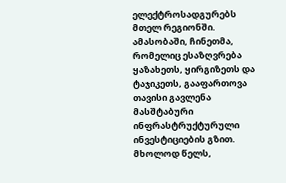ელექტროსადგურებს მთელ რეგიონში. ამასობაში, ჩინეთმა, რომელიც ესაზღვრება ყაზახეთს, ყირგიზეთს და ტაჯიკეთს, გააფართოვა თავისი გავლენა მასშტაბური ინფრასტრუქტურული ინვესტიციების გზით.  მხოლოდ წელს,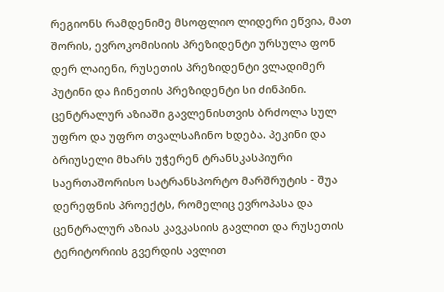რეგიონს რამდენიმე მსოფლიო ლიდერი ეწვია, მათ შორის, ევროკომისიის პრეზიდენტი ურსულა ფონ დერ ლაიენი, რუსეთის პრეზიდენტი ვლადიმერ პუტინი და ჩინეთის პრეზიდენტი სი ძინპინი. ცენტრალურ აზიაში გავლენისთვის ბრძოლა სულ უფრო და უფრო თვალსაჩინო ხდება. პეკინი და ბრიუსელი მხარს უჭერენ ტრანსკასპიური საერთაშორისო სატრანსპორტო მარშრუტის - შუა დერეფნის პროექტს, რომელიც ევროპასა და ცენტრალურ აზიას კავკასიის გავლით და რუსეთის ტერიტორიის გვერდის ავლით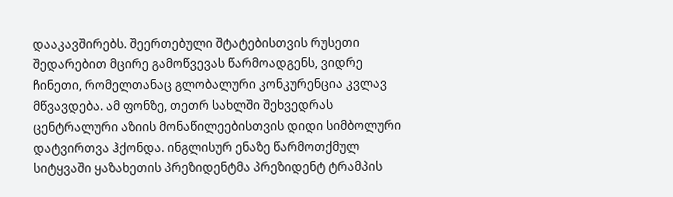დააკავშირებს. შეერთებული შტატებისთვის რუსეთი შედარებით მცირე გამოწვევას წარმოადგენს, ვიდრე ჩინეთი, რომელთანაც გლობალური კონკურენცია კვლავ მწვავდება. ამ ფონზე, თეთრ სახლში შეხვედრას ცენტრალური აზიის მონაწილეებისთვის დიდი სიმბოლური დატვირთვა ჰქონდა. ინგლისურ ენაზე წარმოთქმულ სიტყვაში ყაზახეთის პრეზიდენტმა პრეზიდენტ ტრამპის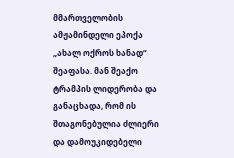მმართველობის ამჟამინდელი ეპოქა „ახალ ოქროს ხანად“ შეაფასა. მან შეაქო ტრამპის ლიდერობა და განაცხადა, რომ ის შთაგონებულია ძლიერი და დამოუკიდებელი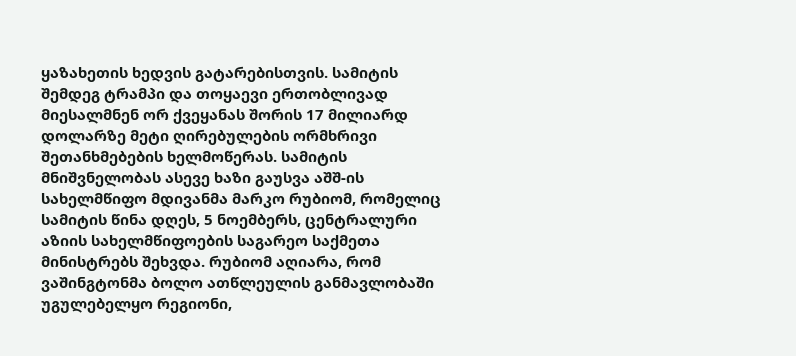ყაზახეთის ხედვის გატარებისთვის. სამიტის შემდეგ ტრამპი და თოყაევი ერთობლივად მიესალმნენ ორ ქვეყანას შორის 17 მილიარდ დოლარზე მეტი ღირებულების ორმხრივი შეთანხმებების ხელმოწერას. სამიტის მნიშვნელობას ასევე ხაზი გაუსვა აშშ-ის სახელმწიფო მდივანმა მარკო რუბიომ, რომელიც სამიტის წინა დღეს, 5 ნოემბერს, ცენტრალური აზიის სახელმწიფოების საგარეო საქმეთა მინისტრებს შეხვდა. რუბიომ აღიარა, რომ ვაშინგტონმა ბოლო ათწლეულის განმავლობაში უგულებელყო რეგიონი,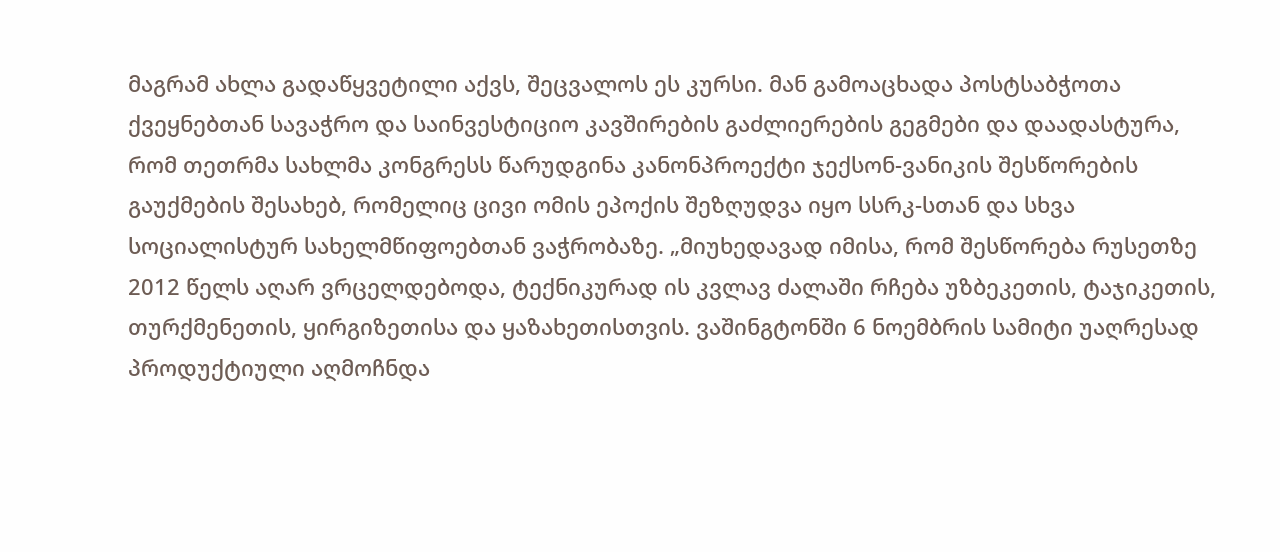მაგრამ ახლა გადაწყვეტილი აქვს, შეცვალოს ეს კურსი. მან გამოაცხადა პოსტსაბჭოთა ქვეყნებთან სავაჭრო და საინვესტიციო კავშირების გაძლიერების გეგმები და დაადასტურა, რომ თეთრმა სახლმა კონგრესს წარუდგინა კანონპროექტი ჯექსონ-ვანიკის შესწორების გაუქმების შესახებ, რომელიც ცივი ომის ეპოქის შეზღუდვა იყო სსრკ-სთან და სხვა სოციალისტურ სახელმწიფოებთან ვაჭრობაზე. „მიუხედავად იმისა, რომ შესწორება რუსეთზე 2012 წელს აღარ ვრცელდებოდა, ტექნიკურად ის კვლავ ძალაში რჩება უზბეკეთის, ტაჯიკეთის, თურქმენეთის, ყირგიზეთისა და ყაზახეთისთვის. ვაშინგტონში 6 ნოემბრის სამიტი უაღრესად პროდუქტიული აღმოჩნდა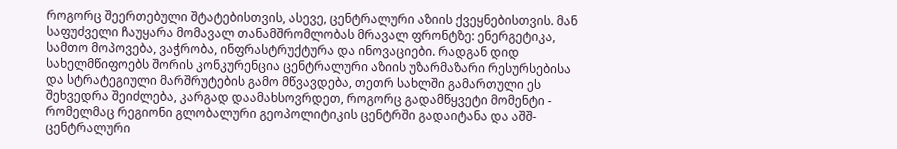როგორც შეერთებული შტატებისთვის, ასევე, ცენტრალური აზიის ქვეყნებისთვის. მან საფუძველი ჩაუყარა მომავალ თანამშრომლობას მრავალ ფრონტზე: ენერგეტიკა, სამთო მოპოვება, ვაჭრობა, ინფრასტრუქტურა და ინოვაციები. რადგან დიდ სახელმწიფოებს შორის კონკურენცია ცენტრალური აზიის უზარმაზარი რესურსებისა და სტრატეგიული მარშრუტების გამო მწვავდება, თეთრ სახლში გამართული ეს შეხვედრა შეიძლება, კარგად დაამახსოვრდეთ, როგორც გადამწყვეტი მომენტი - რომელმაც რეგიონი გლობალური გეოპოლიტიკის ცენტრში გადაიტანა და აშშ-ცენტრალური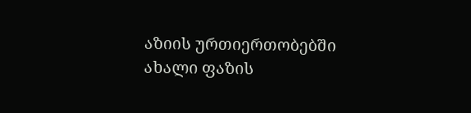აზიის ურთიერთობებში ახალი ფაზის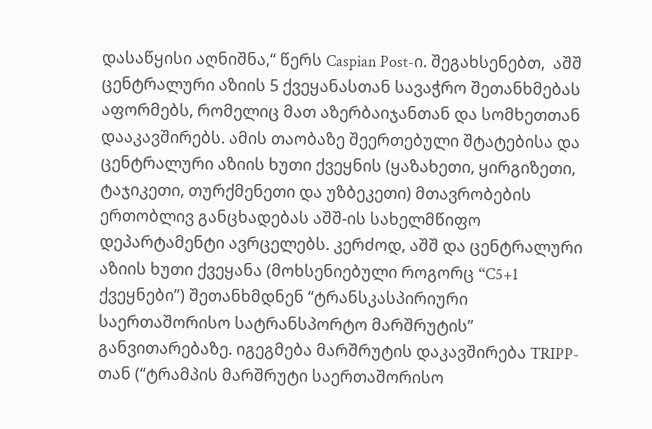დასაწყისი აღნიშნა,“ წერს Caspian Post-ი. შეგახსენებთ,  აშშ ცენტრალური აზიის 5 ქვეყანასთან სავაჭრო შეთანხმებას აფორმებს, რომელიც მათ აზერბაიჯანთან და სომხეთთან დააკავშირებს. ამის თაობაზე შეერთებული შტატებისა და ცენტრალური აზიის ხუთი ქვეყნის (ყაზახეთი, ყირგიზეთი, ტაჯიკეთი, თურქმენეთი და უზბეკეთი) მთავრობების ერთობლივ განცხადებას აშშ-ის სახელმწიფო დეპარტამენტი ავრცელებს. კერძოდ, აშშ და ცენტრალური აზიის ხუთი ქვეყანა (მოხსენიებული როგორც “C5+1 ქვეყნები”) შეთანხმდნენ “ტრანსკასპირიური საერთაშორისო სატრანსპორტო მარშრუტის” განვითარებაზე. იგეგმება მარშრუტის დაკავშირება TRIPP-თან (“ტრამპის მარშრუტი საერთაშორისო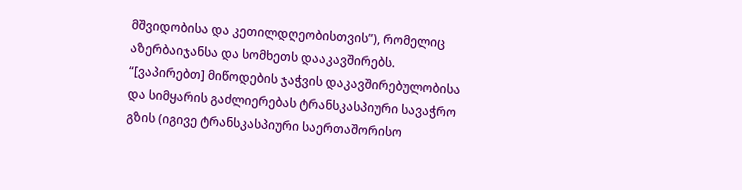მშვიდობისა და კეთილდღეობისთვის”), რომელიც აზერბაიჯანსა და სომხეთს დააკავშირებს. “[ვაპირებთ] მიწოდების ჯაჭვის დაკავშირებულობისა და სიმყარის გაძლიერებას ტრანსკასპიური სავაჭრო გზის (იგივე ტრანსკასპიური საერთაშორისო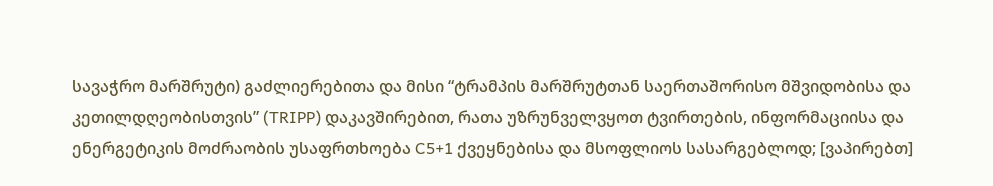სავაჭრო მარშრუტი) გაძლიერებითა და მისი “ტრამპის მარშრუტთან საერთაშორისო მშვიდობისა და კეთილდღეობისთვის” (TRIPP) დაკავშირებით, რათა უზრუნველვყოთ ტვირთების, ინფორმაციისა და ენერგეტიკის მოძრაობის უსაფრთხოება C5+1 ქვეყნებისა და მსოფლიოს სასარგებლოდ; [ვაპირებთ]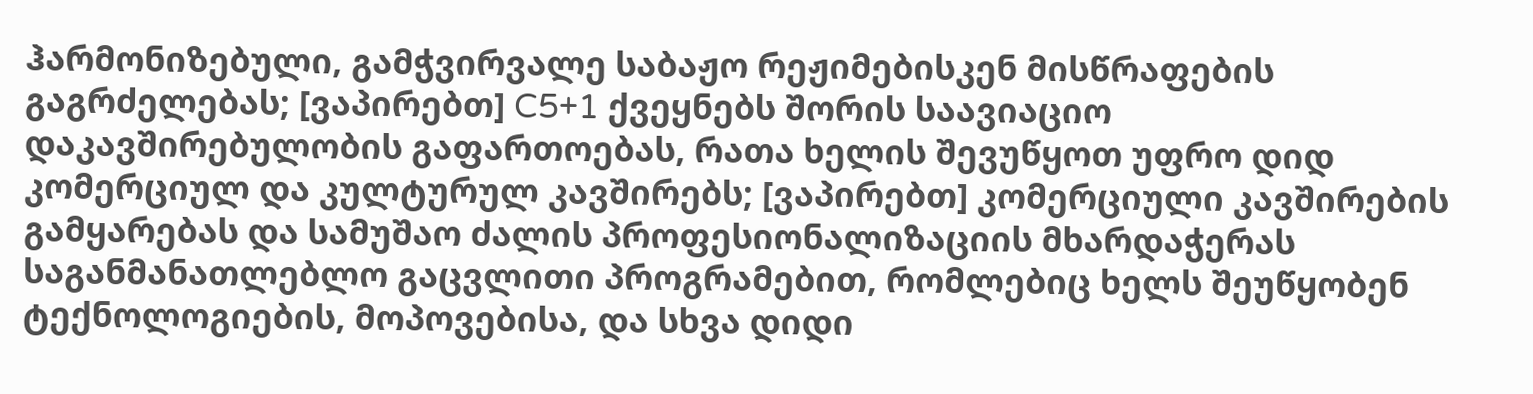ჰარმონიზებული, გამჭვირვალე საბაჟო რეჟიმებისკენ მისწრაფების გაგრძელებას; [ვაპირებთ] C5+1 ქვეყნებს შორის საავიაციო დაკავშირებულობის გაფართოებას, რათა ხელის შევუწყოთ უფრო დიდ კომერციულ და კულტურულ კავშირებს; [ვაპირებთ] კომერციული კავშირების გამყარებას და სამუშაო ძალის პროფესიონალიზაციის მხარდაჭერას საგანმანათლებლო გაცვლითი პროგრამებით, რომლებიც ხელს შეუწყობენ ტექნოლოგიების, მოპოვებისა, და სხვა დიდი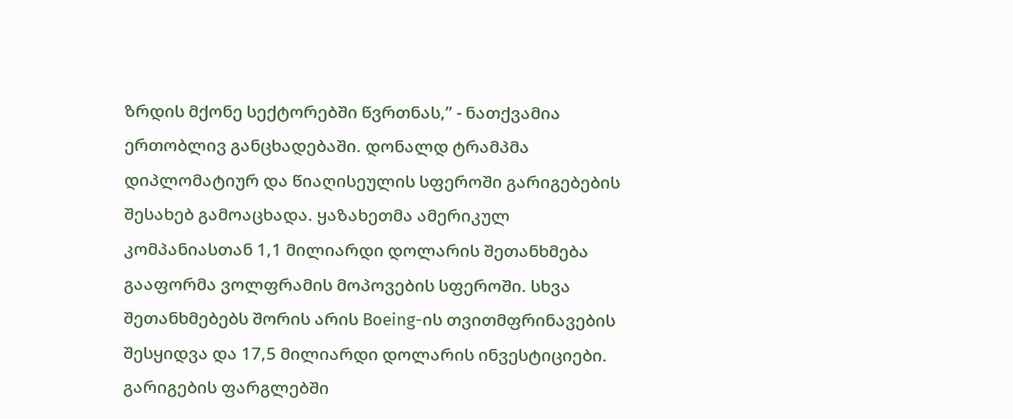ზრდის მქონე სექტორებში წვრთნას,” - ნათქვამია ერთობლივ განცხადებაში. დონალდ ტრამპმა დიპლომატიურ და წიაღისეულის სფეროში გარიგებების შესახებ გამოაცხადა. ყაზახეთმა ამერიკულ კომპანიასთან 1,1 მილიარდი დოლარის შეთანხმება გააფორმა ვოლფრამის მოპოვების სფეროში. სხვა შეთანხმებებს შორის არის Boeing-ის თვითმფრინავების შესყიდვა და 17,5 მილიარდი დოლარის ინვესტიციები. გარიგების ფარგლებში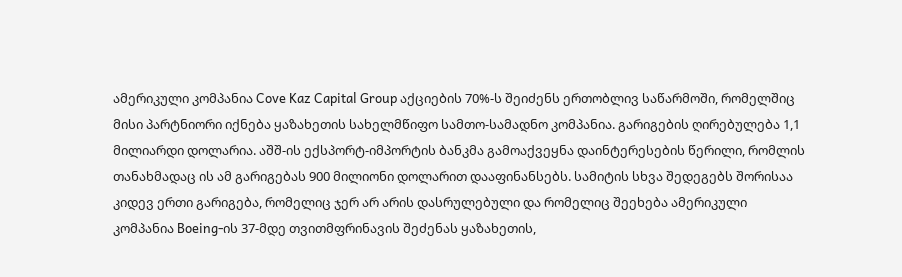ამერიკული კომპანია Cove Kaz Capital Group აქციების 70%-ს შეიძენს ერთობლივ საწარმოში, რომელშიც მისი პარტნიორი იქნება ყაზახეთის სახელმწიფო სამთო-სამადნო კომპანია. გარიგების ღირებულება 1,1 მილიარდი დოლარია. აშშ-ის ექსპორტ-იმპორტის ბანკმა გამოაქვეყნა დაინტერესების წერილი, რომლის თანახმადაც ის ამ გარიგებას 900 მილიონი დოლარით დააფინანსებს. სამიტის სხვა შედეგებს შორისაა კიდევ ერთი გარიგება, რომელიც ჯერ არ არის დასრულებული და რომელიც შეეხება ამერიკული კომპანია Boeing-ის 37-მდე თვითმფრინავის შეძენას ყაზახეთის,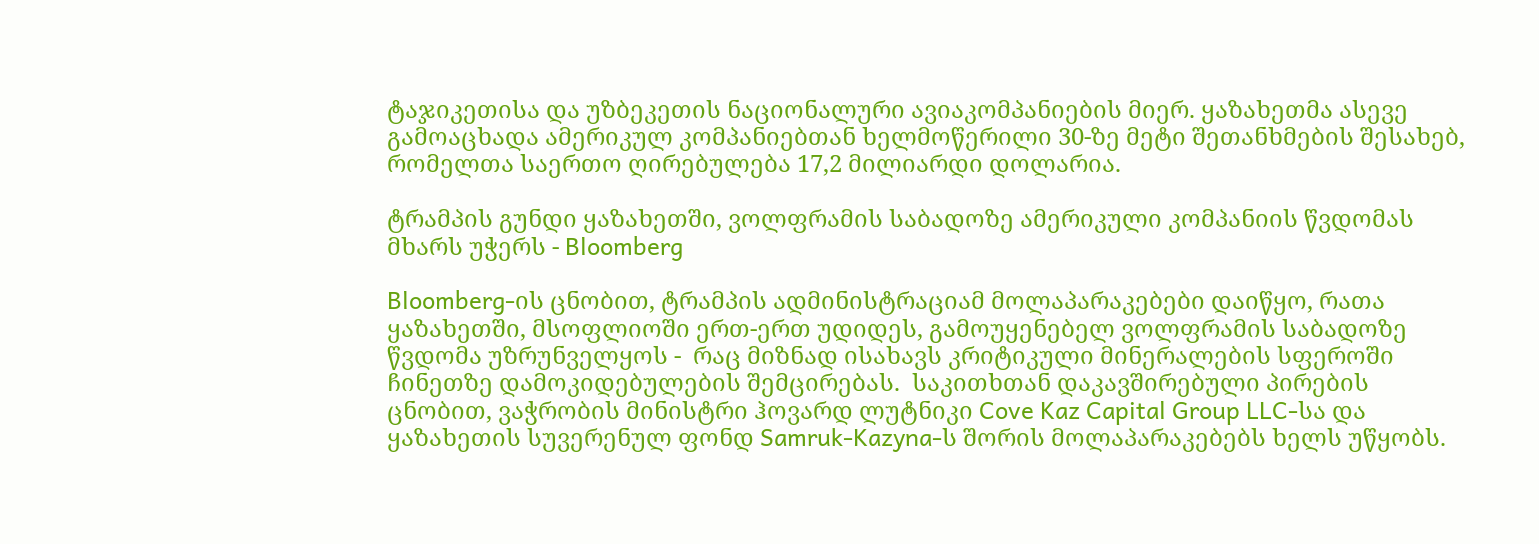ტაჯიკეთისა და უზბეკეთის ნაციონალური ავიაკომპანიების მიერ. ყაზახეთმა ასევე გამოაცხადა ამერიკულ კომპანიებთან ხელმოწერილი 30-ზე მეტი შეთანხმების შესახებ, რომელთა საერთო ღირებულება 17,2 მილიარდი დოლარია.

ტრამპის გუნდი ყაზახეთში, ვოლფრამის საბადოზე ამერიკული კომპანიის წვდომას მხარს უჭერს - Bloomberg

Bloomberg-ის ცნობით, ტრამპის ადმინისტრაციამ მოლაპარაკებები დაიწყო, რათა ყაზახეთში, მსოფლიოში ერთ-ერთ უდიდეს, გამოუყენებელ ვოლფრამის საბადოზე წვდომა უზრუნველყოს -  რაც მიზნად ისახავს კრიტიკული მინერალების სფეროში ჩინეთზე დამოკიდებულების შემცირებას.  საკითხთან დაკავშირებული პირების ცნობით, ვაჭრობის მინისტრი ჰოვარდ ლუტნიკი Cove Kaz Capital Group LLC-სა და ყაზახეთის სუვერენულ ფონდ Samruk-Kazyna-ს შორის მოლაპარაკებებს ხელს უწყობს.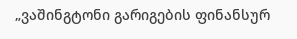„ვაშინგტონი გარიგების ფინანსურ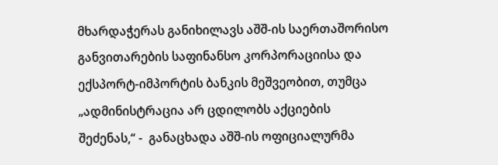მხარდაჭერას განიხილავს აშშ-ის საერთაშორისო განვითარების საფინანსო კორპორაციისა და ექსპორტ-იმპორტის ბანკის მეშვეობით, თუმცა „ადმინისტრაცია არ ცდილობს აქციების შეძენას,“ -  განაცხადა აშშ-ის ოფიციალურმა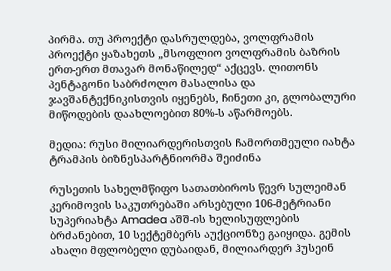პირმა. თუ პროექტი დასრულდება, ვოლფრამის პროექტი ყაზახეთს „მსოფლიო ვოლფრამის ბაზრის ერთ-ერთ მთავარ მონაწილედ“ აქცევს. ლითონს პენტაგონი საბრძოლო მასალისა და ჯავშანტექნიკისთვის იყენებს, ჩინეთი კი, გლობალური მიწოდების დაახლოებით 80%-ს აწარმოებს.

მედია: რუსი მილიარდერისთვის ჩამორთმეული იახტა ტრამპის ბიზნესპარტნიორმა შეიძინა

რუსეთის სახელმწიფო სათათბიროს წევრ სულეიმან კერიმოვის საკუთრებაში არსებული 106-მეტრიანი სუპერიახტა Amadea აშშ-ის ხელისუფლების ბრძანებით, 10 სექტემბერს აუქციონზე გაიყიდა. გემის ახალი მფლობელი დუბაიდან, მილიარდერ ჰუსეინ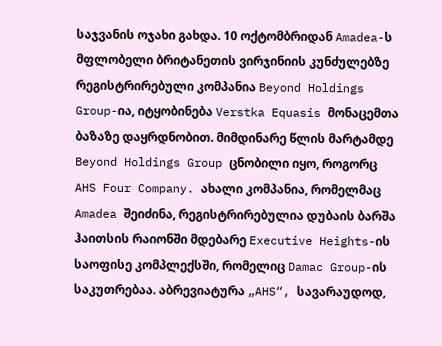საჯვანის ოჯახი გახდა. 10 ოქტომბრიდან Amadea-ს მფლობელი ბრიტანეთის ვირჯინიის კუნძულებზე რეგისტრირებული კომპანია Beyond Holdings Group-ია, იტყობინება Verstka Equasis მონაცემთა ბაზაზე დაყრდნობით. მიმდინარე წლის მარტამდე Beyond Holdings Group ცნობილი იყო, როგორც AHS Four Company. ახალი კომპანია, რომელმაც Amadea შეიძინა, რეგისტრირებულია დუბაის ბარშა ჰაითსის რაიონში მდებარე Executive Heights-ის საოფისე კომპლექსში, რომელიც Damac Group-ის საკუთრებაა. აბრევიატურა „AHS“, სავარაუდოდ,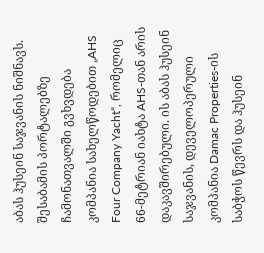აბას ჰუსეინ საჯვანის ნიშნავს. შესაბამის პორტალებზე ჩამონათვალში გვხვდება კომპანია სახელწოდებით „AHS Four Company Yacht“, რომელიც 66-მეტრიან იახტა AHS-თან არის დაკავშირებული. ის აბას ჰუსეინ საჯვანის, დეველოპერული კომპანია Damac Properties-ის საბჭოს წევრს და ჰუსეინ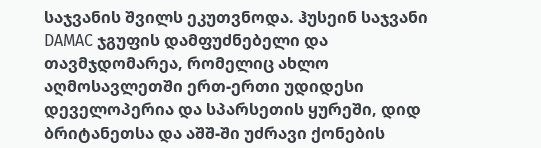საჯვანის შვილს ეკუთვნოდა. ჰუსეინ საჯვანი DAMAC ჯგუფის დამფუძნებელი და თავმჯდომარეა, რომელიც ახლო აღმოსავლეთში ერთ-ერთი უდიდესი დეველოპერია და სპარსეთის ყურეში, დიდ ბრიტანეთსა და აშშ-ში უძრავი ქონების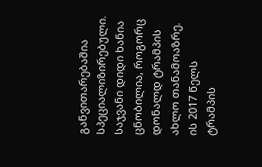განვითარებაშია სპეციალიზირებული. საჯვანი დიდი ხანია ცნობილია, როგორც დონალდ ტრამპის ახლო თანამოაზრე. ის 2017 წელს ტრამპის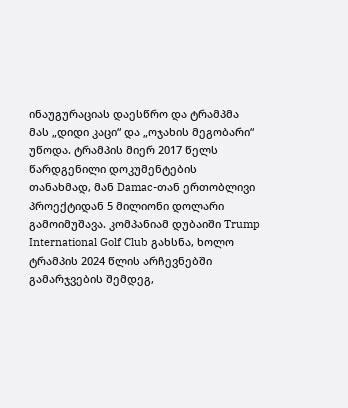ინაუგურაციას დაესწრო და ტრამპმა მას „დიდი კაცი“ და „ოჯახის მეგობარი“ უწოდა. ტრამპის მიერ 2017 წელს წარდგენილი დოკუმენტების თანახმად, მან Damac-თან ერთობლივი პროექტიდან 5 მილიონი დოლარი გამოიმუშავა. კომპანიამ დუბაიში Trump International Golf Club გახსნა, ხოლო ტრამპის 2024 წლის არჩევნებში გამარჯვების შემდეგ,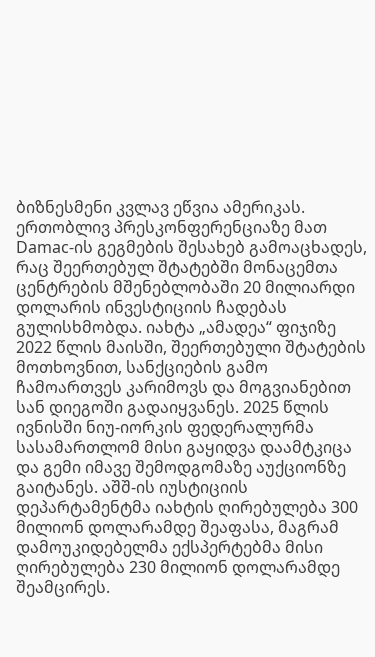ბიზნესმენი კვლავ ეწვია ამერიკას. ერთობლივ პრესკონფერენციაზე მათ Damac-ის გეგმების შესახებ გამოაცხადეს, რაც შეერთებულ შტატებში მონაცემთა ცენტრების მშენებლობაში 20 მილიარდი დოლარის ინვესტიციის ჩადებას გულისხმობდა. იახტა „ამადეა“ ფიჯიზე 2022 წლის მაისში, შეერთებული შტატების მოთხოვნით, სანქციების გამო ჩამოართვეს კარიმოვს და მოგვიანებით სან დიეგოში გადაიყვანეს. 2025 წლის ივნისში ნიუ-იორკის ფედერალურმა სასამართლომ მისი გაყიდვა დაამტკიცა და გემი იმავე შემოდგომაზე აუქციონზე გაიტანეს. აშშ-ის იუსტიციის დეპარტამენტმა იახტის ღირებულება 300 მილიონ დოლარამდე შეაფასა, მაგრამ დამოუკიდებელმა ექსპერტებმა მისი ღირებულება 230 მილიონ დოლარამდე შეამცირეს.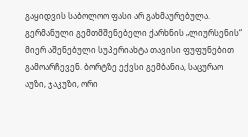გაყიდვის საბოლოო ფასი არ გახმაურებულა. გერმანული გემთმშენებელი ქარხნის „ლიურსენის“ მიერ აშენებული სუპერიახტა თავისი ფუფუნებით გამოარჩევენ. ბორტზე ექვსი გემბანია, საცურაო აუზი, ჯაკუზი, ორი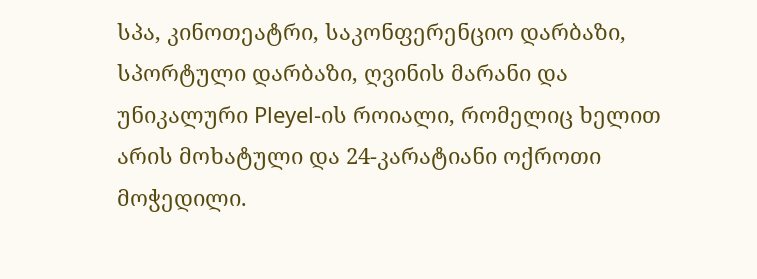სპა, კინოთეატრი, საკონფერენციო დარბაზი, სპორტული დარბაზი, ღვინის მარანი და უნიკალური Pleyel-ის როიალი, რომელიც ხელით არის მოხატული და 24-კარატიანი ოქროთი მოჭედილი.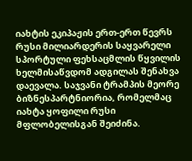იახტის ეკიპაჟის ერთ-ერთ წევრს რუსი მილიარდერის საყვარელი სპორტული ფეხსაცმლის წყვილის ხელმისაწვდომ ადგილას შენახვა დაევალა. საჯვანი ტრამპის მეორე ბიზნესპარტნიორია, რომელმაც იახტა ყოფილი რუსი მფლობელისგან შეიძინა.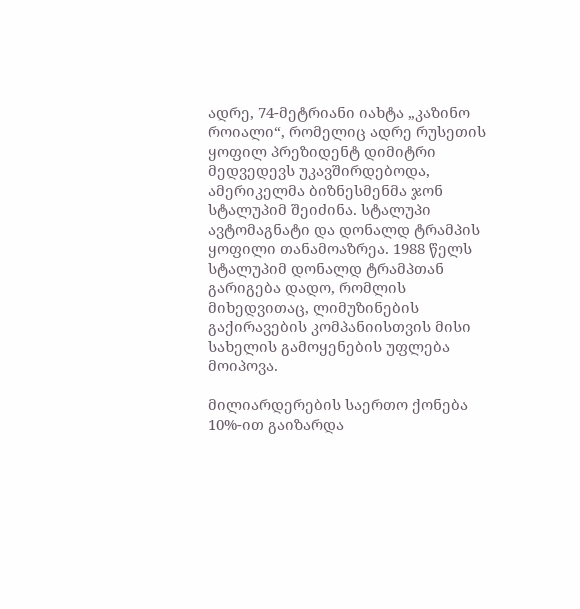ადრე, 74-მეტრიანი იახტა „კაზინო როიალი“, რომელიც ადრე რუსეთის ყოფილ პრეზიდენტ დიმიტრი მედვედევს უკავშირდებოდა, ამერიკელმა ბიზნესმენმა ჯონ სტალუპიმ შეიძინა. სტალუპი ავტომაგნატი და დონალდ ტრამპის ყოფილი თანამოაზრეა. 1988 წელს სტალუპიმ დონალდ ტრამპთან გარიგება დადო, რომლის მიხედვითაც, ლიმუზინების გაქირავების კომპანიისთვის მისი სახელის გამოყენების უფლება მოიპოვა.

მილიარდერების საერთო ქონება 10%-ით გაიზარდა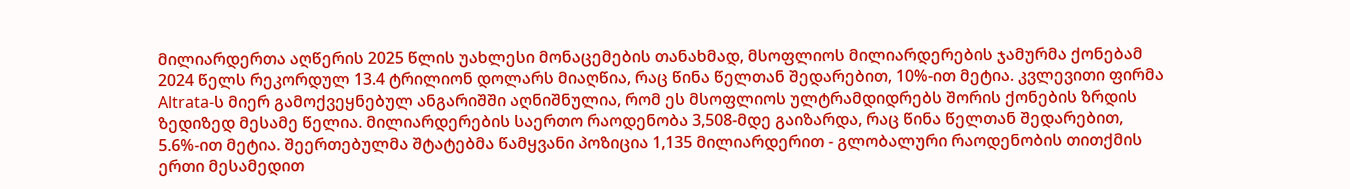მილიარდერთა აღწერის 2025 წლის უახლესი მონაცემების თანახმად, მსოფლიოს მილიარდერების ჯამურმა ქონებამ 2024 წელს რეკორდულ 13.4 ტრილიონ დოლარს მიაღწია, რაც წინა წელთან შედარებით, 10%-ით მეტია. კვლევითი ფირმა Altrata-ს მიერ გამოქვეყნებულ ანგარიშში აღნიშნულია, რომ ეს მსოფლიოს ულტრამდიდრებს შორის ქონების ზრდის ზედიზედ მესამე წელია. მილიარდერების საერთო რაოდენობა 3,508-მდე გაიზარდა, რაც წინა წელთან შედარებით, 5.6%-ით მეტია. შეერთებულმა შტატებმა წამყვანი პოზიცია 1,135 მილიარდერით - გლობალური რაოდენობის თითქმის ერთი მესამედით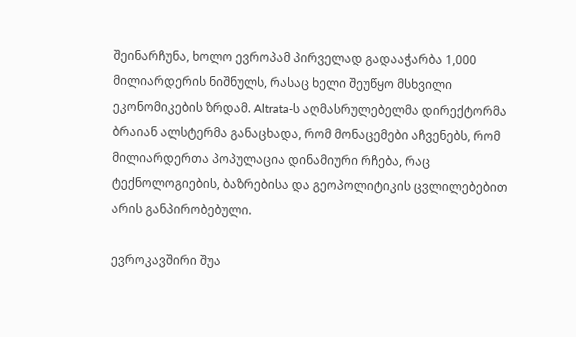შეინარჩუნა, ხოლო ევროპამ პირველად გადააჭარბა 1,000 მილიარდერის ნიშნულს, რასაც ხელი შეუწყო მსხვილი ეკონომიკების ზრდამ. Altrata-ს აღმასრულებელმა დირექტორმა ბრაიან ალსტერმა განაცხადა, რომ მონაცემები აჩვენებს, რომ მილიარდერთა პოპულაცია დინამიური რჩება, რაც ტექნოლოგიების, ბაზრებისა და გეოპოლიტიკის ცვლილებებით არის განპირობებული.

ევროკავშირი შუა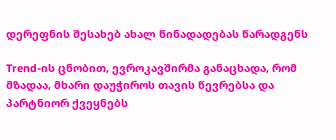დერეფნის შესახებ ახალ წინადადებას წარადგენს

Trend-ის ცნობით, ევროკავშირმა განაცხადა, რომ მზადაა, მხარი დაუჭიროს თავის წევრებსა და პარტნიორ ქვეყნებს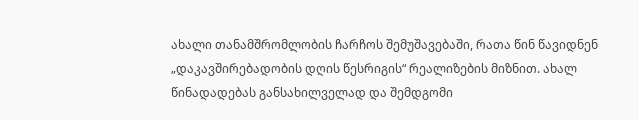ახალი თანამშრომლობის ჩარჩოს შემუშავებაში, რათა წინ წავიდნენ „დაკავშირებადობის დღის წესრიგის“ რეალიზების მიზნით. ახალ წინადადებას განსახილველად და შემდგომი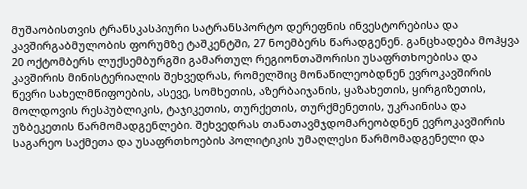მუშაობისთვის ტრანსკასპიური სატრანსპორტო დერეფნის ინვესტორებისა და კავშირგაბმულობის ფორუმზე ტაშკენტში, 27 ნოემბერს წარადგენენ. განცხადება მოჰყვა 20 ოქტომბერს ლუქსემბურგში გამართულ რეგიონთაშორისი უსაფრთხოებისა და კავშირის მინისტერიალის შეხვედრას, რომელშიც მონაწილეობდნენ ევროკავშირის წევრი სახელმწიფოების, ასევე, სომხეთის, აზერბაიჯანის, ყაზახეთის, ყირგიზეთის, მოლდოვის რესპუბლიკის, ტაჯიკეთის, თურქეთის, თურქმენეთის, უკრაინისა და უზბეკეთის წარმომადგენლები. შეხვედრას თანათავმჯდომარეობდნენ ევროკავშირის საგარეო საქმეთა და უსაფრთხოების პოლიტიკის უმაღლესი წარმომადგენელი და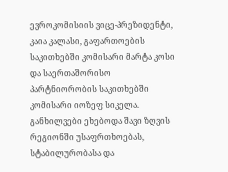ევროკომისიის ვიცე-პრეზიდენტი, კაია კალასი, გაფართოების საკითხებში კომისარი მარტა კოსი და საერთაშორისო პარტნიორობის საკითხებში კომისარი იოზეფ სიკელა. განხილვები ეხებოდა შავი ზღვის რეგიონში უსაფრთხოებას, სტაბილურობასა და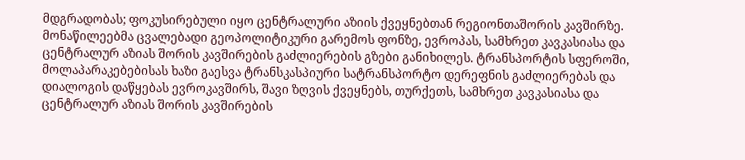მდგრადობას; ფოკუსირებული იყო ცენტრალური აზიის ქვეყნებთან რეგიონთაშორის კავშირზე. მონაწილეებმა ცვალებადი გეოპოლიტიკური გარემოს ფონზე, ევროპას, სამხრეთ კავკასიასა და ცენტრალურ აზიას შორის კავშირების გაძლიერების გზები განიხილეს. ტრანსპორტის სფეროში, მოლაპარაკებებისას ხაზი გაესვა ტრანსკასპიური სატრანსპორტო დერეფნის გაძლიერებას და დიალოგის დაწყებას ევროკავშირს, შავი ზღვის ქვეყნებს, თურქეთს, სამხრეთ კავკასიასა და ცენტრალურ აზიას შორის კავშირების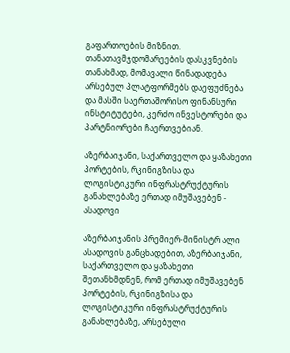გაფართოების მიზნით. თანათავმჯდომარეების დასკვნების თანახმად, მომავალი წინადადება არსებულ პლატფორმებს დაეფუძნება და მასში საერთაშორისო ფინანსური ინსტიტუტები, კერძო ინვესტორები და პარტნიორები ჩაერთვებიან.

აზერბაიჯანი, საქართველო და ყაზახეთი პორტების, რკინიგზისა და ლოგისტიკური ინფრასტრუქტურის განახლებაზე ერთად იმუშავებენ - ასადოვი

აზერბაიჯანის პრემიერ-მინისტრ ალი ასადოვის განცხადებით, აზერბაიჯანი, საქართველო და ყაზახეთი შეთანხმდნენ, რომ ერთად იმუშავებენ პორტების, რკინიგზისა და ლოგისტიკური ინფრასტრუქტურის განახლებაზე, არსებული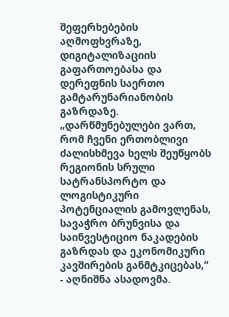შეფერხებების აღმოფხვრაზე, დიგიტალიზაციის გაფართოებასა და დერეფნის საერთო გამტარუნარიანობის გაზრდაზე. „დარწმუნებულები ვართ, რომ ჩვენი ერთობლივი ძალისხმევა ხელს შეუწყობს რეგიონის სრული სატრანსპორტო და ლოგისტიკური პოტენციალის გამოვლენას, სავაჭრო ბრუნვისა და საინვესტიციო ნაკადების გაზრდას და ეკონომიკური კავშირების განმტკიცებას,“ - აღნიშნა ასადოვმა.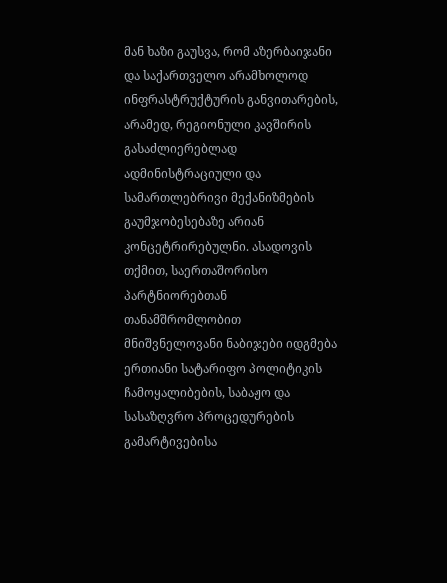მან ხაზი გაუსვა, რომ აზერბაიჯანი და საქართველო არამხოლოდ ინფრასტრუქტურის განვითარების, არამედ, რეგიონული კავშირის გასაძლიერებლად ადმინისტრაციული და სამართლებრივი მექანიზმების გაუმჯობესებაზე არიან კონცეტრირებულნი. ასადოვის თქმით, საერთაშორისო პარტნიორებთან თანამშრომლობით მნიშვნელოვანი ნაბიჯები იდგმება ერთიანი სატარიფო პოლიტიკის ჩამოყალიბების, საბაჟო და სასაზღვრო პროცედურების გამარტივებისა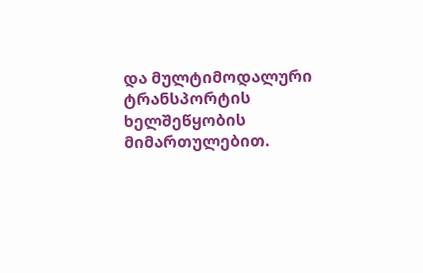და მულტიმოდალური ტრანსპორტის ხელშეწყობის მიმართულებით.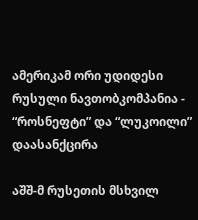ამერიკამ ორი უდიდესი რუსული ნავთობკომპანია - “როსნეფტი” და “ლუკოილი” დაასანქცირა

აშშ-მ რუსეთის მსხვილ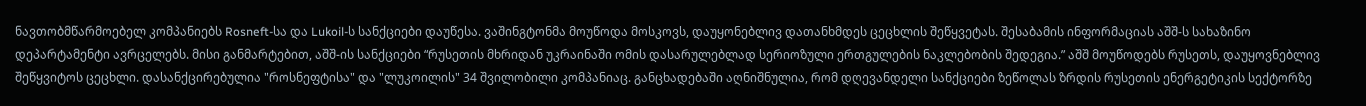ნავთობმწარმოებელ კომპანიებს Rosneft-სა და Lukoil-ს სანქციები დაუწესა. ვაშინგტონმა მოუწოდა მოსკოვს, დაუყონებლივ დათანხმდეს ცეცხლის შეწყვეტას. შესაბამის ინფორმაციას აშშ-ს სახაზინო დეპარტამენტი ავრცელებს. მისი განმარტებით, აშშ-ის სანქციები “რუსეთის მხრიდან უკრაინაში ომის დასარულებლად სერიოზული ერთგულების ნაკლებობის შედეგია.” აშშ მოუწოდებს რუსეთს, დაუყოვნებლივ შეწყვიტოს ცეცხლი. დასანქცირებულია "როსნეფტისა" და "ლუკოილის" 34 შვილობილი კომპანიაც. განცხადებაში აღნიშნულია, რომ დღევანდელი სანქციები ზეწოლას ზრდის რუსეთის ენერგეტიკის სექტორზე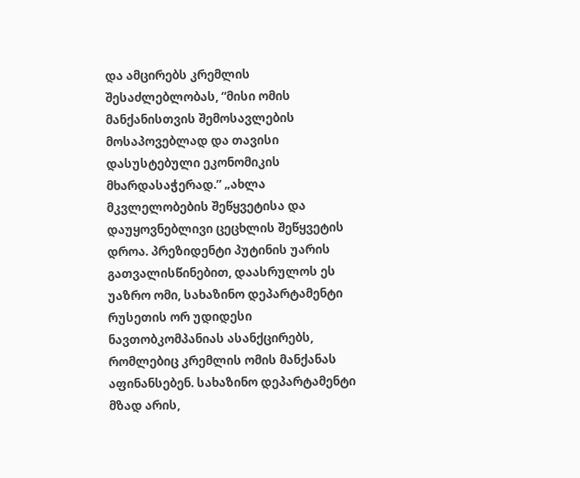და ამცირებს კრემლის შესაძლებლობას, “მისი ომის მანქანისთვის შემოსავლების მოსაპოვებლად და თავისი დასუსტებული ეკონომიკის მხარდასაჭერად.” „ახლა მკვლელობების შეწყვეტისა და დაუყოვნებლივი ცეცხლის შეწყვეტის დროა. პრეზიდენტი პუტინის უარის გათვალისწინებით, დაასრულოს ეს უაზრო ომი, სახაზინო დეპარტამენტი რუსეთის ორ უდიდესი ნავთობკომპანიას ასანქცირებს, რომლებიც კრემლის ომის მანქანას აფინანსებენ. სახაზინო დეპარტამენტი მზად არის,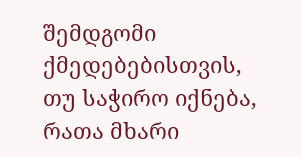შემდგომი ქმედებებისთვის, თუ საჭირო იქნება, რათა მხარი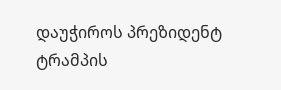დაუჭიროს პრეზიდენტ ტრამპის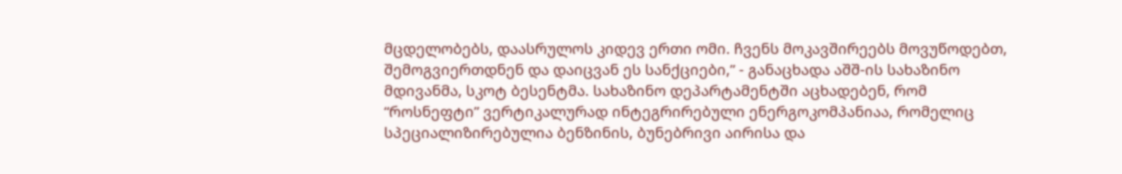მცდელობებს, დაასრულოს კიდევ ერთი ომი. ჩვენს მოკავშირეებს მოვუწოდებთ, შემოგვიერთდნენ და დაიცვან ეს სანქციები,” - განაცხადა აშშ-ის სახაზინო მდივანმა, სკოტ ბესენტმა. სახაზინო დეპარტამენტში აცხადებენ, რომ “როსნეფტი” ვერტიკალურად ინტეგრირებული ენერგოკომპანიაა, რომელიც სპეციალიზირებულია ბენზინის, ბუნებრივი აირისა და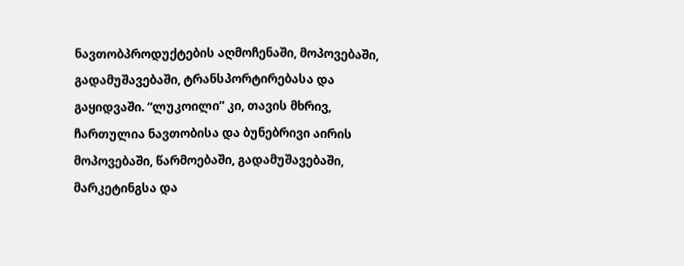ნავთობპროდუქტების აღმოჩენაში, მოპოვებაში, გადამუშავებაში, ტრანსპორტირებასა და გაყიდვაში. “ლუკოილი” კი, თავის მხრივ, ჩართულია ნავთობისა და ბუნებრივი აირის მოპოვებაში, წარმოებაში, გადამუშავებაში, მარკეტინგსა და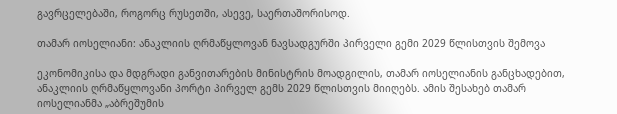გავრცელებაში, როგორც რუსეთში, ასევე, საერთაშორისოდ.

თამარ იოსელიანი: ანაკლიის ღრმაწყლოვან ნავსადგურში პირველი გემი 2029 წლისთვის შემოვა

ეკონომიკისა და მდგრადი განვითარების მინისტრის მოადგილის, თამარ იოსელიანის განცხადებით, ანაკლიის ღრმაწყლოვანი პორტი პირველ გემს 2029 წლისთვის მიიღებს. ამის შესახებ თამარ იოსელიანმა „აბრეშუმის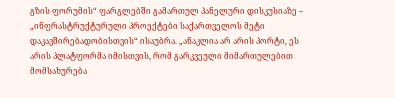გზის ფორუმის“ ფარგლებში გამართულ პანელური დისკუსიაზე – „ინფრასტრუქტურული პროექტები საქართველოს მეტი დაკავშირებადობისთვის“ ისაუბრა. „ანაკლია არ არის პორტი, ეს არის პლატფორმა იმისთვის, რომ გარკვეული მიმართულებით მომსახურება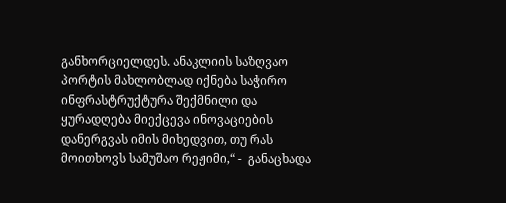განხორციელდეს. ანაკლიის საზღვაო პორტის მახლობლად იქნება საჭირო ინფრასტრუქტურა შექმნილი და ყურადღება მიექცევა ინოვაციების დანერგვას იმის მიხედვით, თუ რას მოითხოვს სამუშაო რეჟიმი,“ -  განაცხადა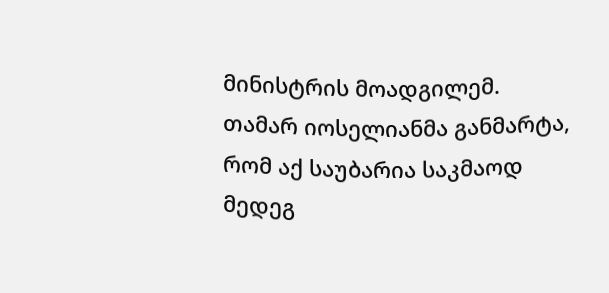მინისტრის მოადგილემ. თამარ იოსელიანმა განმარტა, რომ აქ საუბარია საკმაოდ მედეგ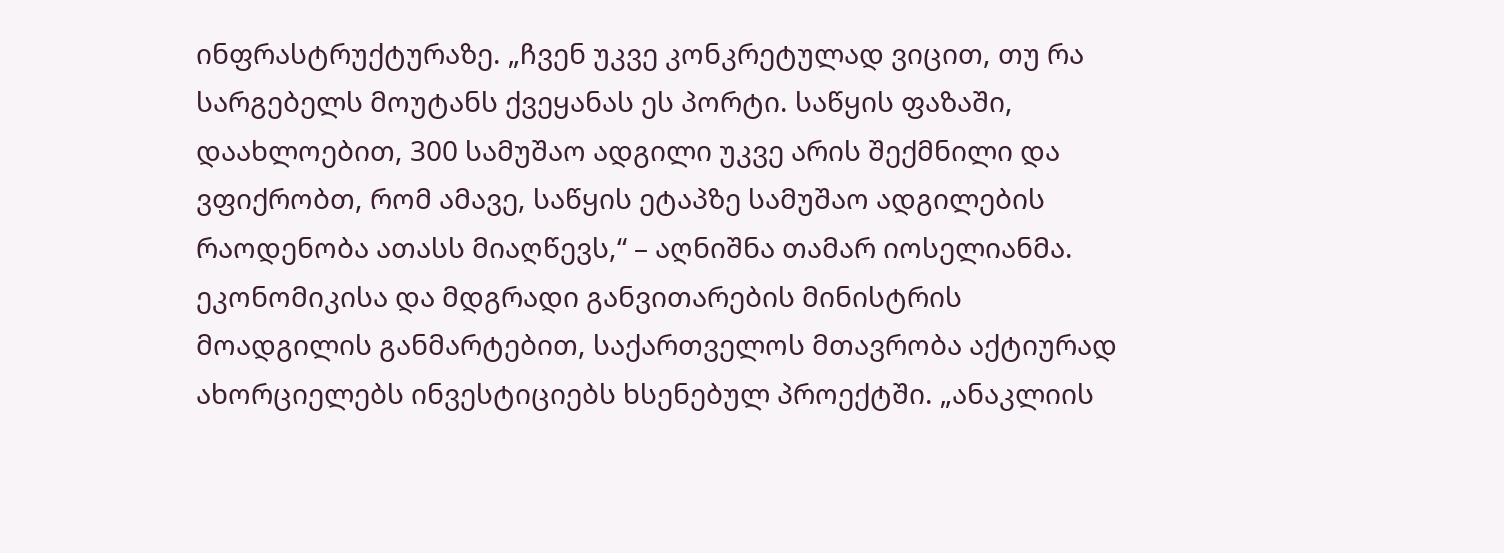ინფრასტრუქტურაზე. „ჩვენ უკვე კონკრეტულად ვიცით, თუ რა სარგებელს მოუტანს ქვეყანას ეს პორტი. საწყის ფაზაში, დაახლოებით, 300 სამუშაო ადგილი უკვე არის შექმნილი და ვფიქრობთ, რომ ამავე, საწყის ეტაპზე სამუშაო ადგილების რაოდენობა ათასს მიაღწევს,“ – აღნიშნა თამარ იოსელიანმა. ეკონომიკისა და მდგრადი განვითარების მინისტრის მოადგილის განმარტებით, საქართველოს მთავრობა აქტიურად ახორციელებს ინვესტიციებს ხსენებულ პროექტში. „ანაკლიის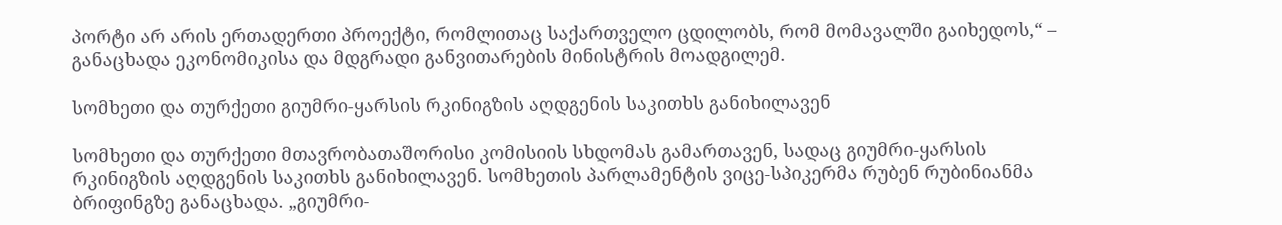პორტი არ არის ერთადერთი პროექტი, რომლითაც საქართველო ცდილობს, რომ მომავალში გაიხედოს,“ – განაცხადა ეკონომიკისა და მდგრადი განვითარების მინისტრის მოადგილემ.

სომხეთი და თურქეთი გიუმრი-ყარსის რკინიგზის აღდგენის საკითხს განიხილავენ

სომხეთი და თურქეთი მთავრობათაშორისი კომისიის სხდომას გამართავენ, სადაც გიუმრი-ყარსის რკინიგზის აღდგენის საკითხს განიხილავენ. სომხეთის პარლამენტის ვიცე-სპიკერმა რუბენ რუბინიანმა ბრიფინგზე განაცხადა. „გიუმრი-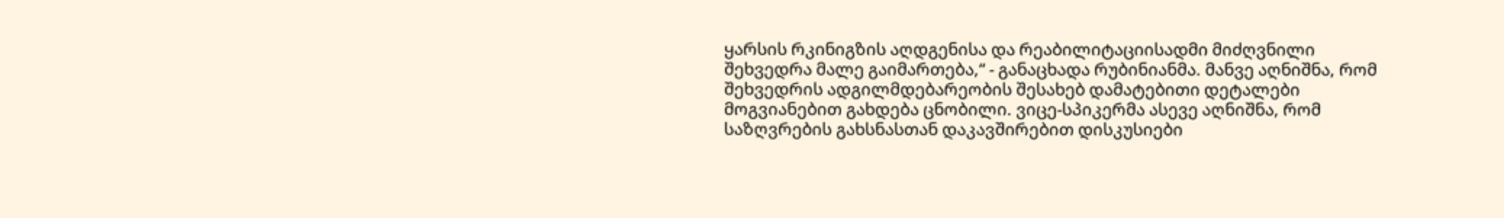ყარსის რკინიგზის აღდგენისა და რეაბილიტაციისადმი მიძღვნილი შეხვედრა მალე გაიმართება,“ - განაცხადა რუბინიანმა. მანვე აღნიშნა, რომ შეხვედრის ადგილმდებარეობის შესახებ დამატებითი დეტალები მოგვიანებით გახდება ცნობილი. ვიცე-სპიკერმა ასევე აღნიშნა, რომ საზღვრების გახსნასთან დაკავშირებით დისკუსიები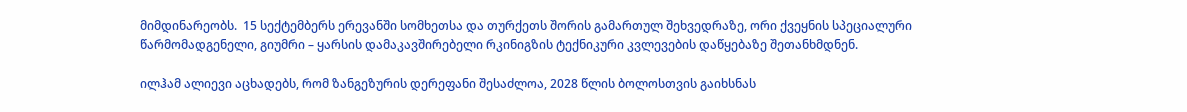მიმდინარეობს.  15 სექტემბერს ერევანში სომხეთსა და თურქეთს შორის გამართულ შეხვედრაზე, ორი ქვეყნის სპეციალური წარმომადგენელი, გიუმრი – ყარსის დამაკავშირებელი რკინიგზის ტექნიკური კვლევების დაწყებაზე შეთანხმდნენ.

ილჰამ ალიევი აცხადებს, რომ ზანგეზურის დერეფანი შესაძლოა, 2028 წლის ბოლოსთვის გაიხსნას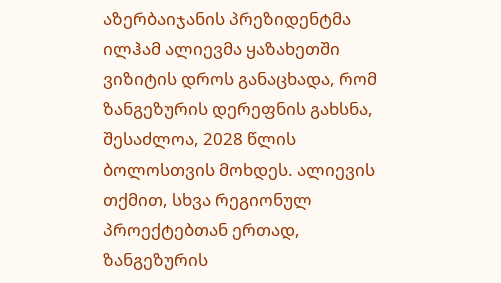აზერბაიჯანის პრეზიდენტმა ილჰამ ალიევმა ყაზახეთში ვიზიტის დროს განაცხადა, რომ ზანგეზურის დერეფნის გახსნა, შესაძლოა, 2028 წლის ბოლოსთვის მოხდეს. ალიევის თქმით, სხვა რეგიონულ პროექტებთან ერთად, ზანგეზურის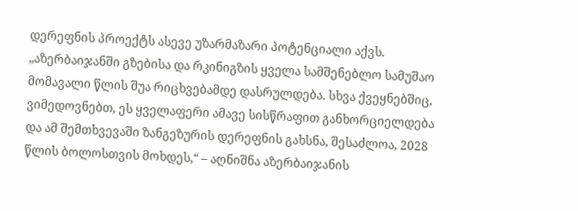დერეფნის პროექტს ასევე უზარმაზარი პოტენციალი აქვს. „აზერბაიჯანში გზებისა და რკინიგზის ყველა სამშენებლო სამუშაო მომავალი წლის შუა რიცხვებამდე დასრულდება. სხვა ქვეყნებშიც, ვიმედოვნებთ, ეს ყველაფერი ამავე სისწრაფით განხორციელდება და ამ შემთხვევაში ზანგეზურის დერეფნის გახსნა, შესაძლოა, 2028 წლის ბოლოსთვის მოხდეს,“ – აღნიშნა აზერბაიჯანის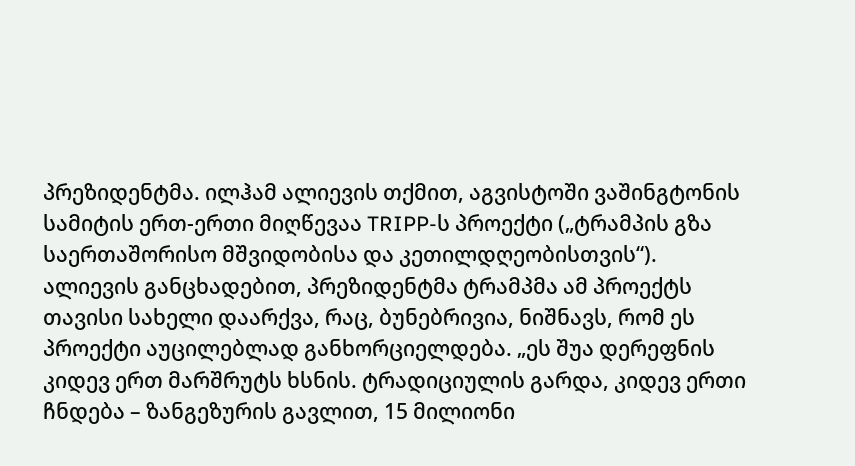პრეზიდენტმა. ილჰამ ალიევის თქმით, აგვისტოში ვაშინგტონის სამიტის ერთ-ერთი მიღწევაა TRIPP-ს პროექტი („ტრამპის გზა საერთაშორისო მშვიდობისა და კეთილდღეობისთვის“). ალიევის განცხადებით, პრეზიდენტმა ტრამპმა ამ პროექტს თავისი სახელი დაარქვა, რაც, ბუნებრივია, ნიშნავს, რომ ეს პროექტი აუცილებლად განხორციელდება. „ეს შუა დერეფნის კიდევ ერთ მარშრუტს ხსნის. ტრადიციულის გარდა, კიდევ ერთი ჩნდება – ზანგეზურის გავლით, 15 მილიონი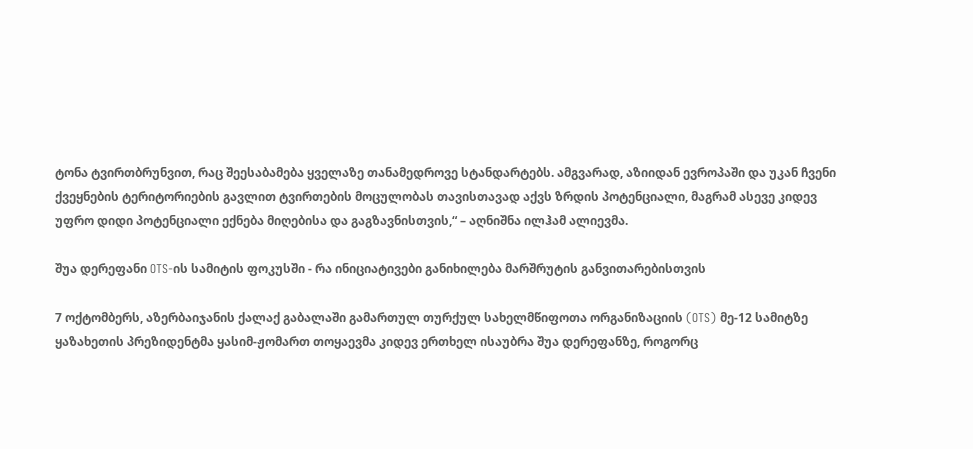ტონა ტვირთბრუნვით, რაც შეესაბამება ყველაზე თანამედროვე სტანდარტებს. ამგვარად, აზიიდან ევროპაში და უკან ჩვენი ქვეყნების ტერიტორიების გავლით ტვირთების მოცულობას თავისთავად აქვს ზრდის პოტენციალი, მაგრამ ასევე კიდევ უფრო დიდი პოტენციალი ექნება მიღებისა და გაგზავნისთვის,“ – აღნიშნა ილჰამ ალიევმა.

შუა დერეფანი OTS-ის სამიტის ფოკუსში - რა ინიციატივები განიხილება მარშრუტის განვითარებისთვის

7 ოქტომბერს, აზერბაიჯანის ქალაქ გაბალაში გამართულ თურქულ სახელმწიფოთა ორგანიზაციის (OTS) მე-12 სამიტზე ყაზახეთის პრეზიდენტმა ყასიმ-ჟომართ თოყაევმა კიდევ ერთხელ ისაუბრა შუა დერეფანზე, როგორც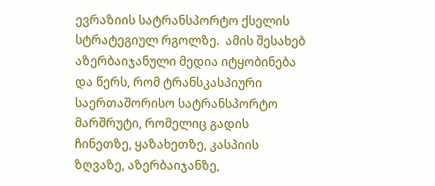ევრაზიის სატრანსპორტო ქსელის სტრატეგიულ რგოლზე.  ამის შესახებ აზერბაიჯანული მედია იტყობინება და წერს, რომ ტრანსკასპიური საერთაშორისო სატრანსპორტო მარშრუტი, რომელიც გადის ჩინეთზე, ყაზახეთზე, კასპიის ზღვაზე, აზერბაიჯანზე,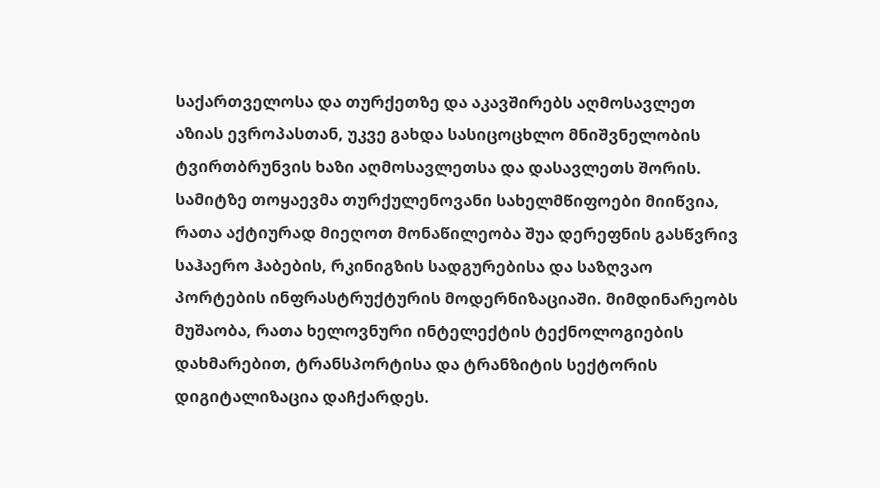საქართველოსა და თურქეთზე და აკავშირებს აღმოსავლეთ აზიას ევროპასთან, უკვე გახდა სასიცოცხლო მნიშვნელობის ტვირთბრუნვის ხაზი აღმოსავლეთსა და დასავლეთს შორის. სამიტზე თოყაევმა თურქულენოვანი სახელმწიფოები მიიწვია, რათა აქტიურად მიეღოთ მონაწილეობა შუა დერეფნის გასწვრივ საჰაერო ჰაბების, რკინიგზის სადგურებისა და საზღვაო პორტების ინფრასტრუქტურის მოდერნიზაციაში. მიმდინარეობს მუშაობა, რათა ხელოვნური ინტელექტის ტექნოლოგიების დახმარებით, ტრანსპორტისა და ტრანზიტის სექტორის დიგიტალიზაცია დაჩქარდეს.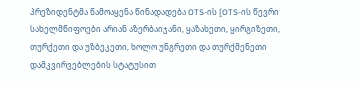პრეზიდენტმა წამოაყენა წინადადება OTS-ის [OTS-ის წევრი სახელმწიფოები არიან აზერბაიჯანი, ყაზახეთი, ყირგიზეთი, თურქეთი და უზბეკეთი, ხოლო უნგრეთი და თურქმენეთი დამკვირვებლების სტატუსით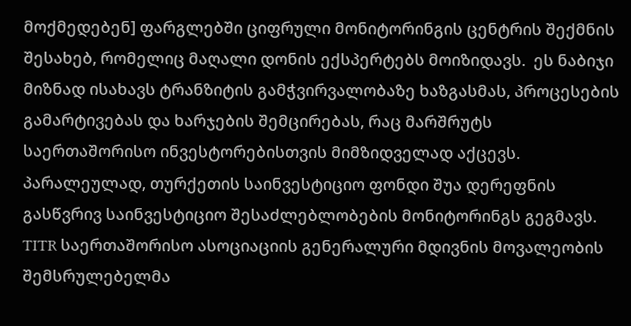მოქმედებენ] ფარგლებში ციფრული მონიტორინგის ცენტრის შექმნის შესახებ, რომელიც მაღალი დონის ექსპერტებს მოიზიდავს.  ეს ნაბიჯი მიზნად ისახავს ტრანზიტის გამჭვირვალობაზე ხაზგასმას, პროცესების გამარტივებას და ხარჯების შემცირებას, რაც მარშრუტს საერთაშორისო ინვესტორებისთვის მიმზიდველად აქცევს. პარალეულად, თურქეთის საინვესტიციო ფონდი შუა დერეფნის გასწვრივ საინვესტიციო შესაძლებლობების მონიტორინგს გეგმავს. TITR საერთაშორისო ასოციაციის გენერალური მდივნის მოვალეობის შემსრულებელმა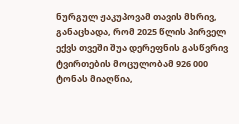ნურგულ ჟაკუპოვამ თავის მხრივ, განაცხადა, რომ 2025 წლის პირველ ექვს თვეში შუა დერეფნის გასწვრივ ტვირთების მოცულობამ 926 000 ტონას მიაღწია,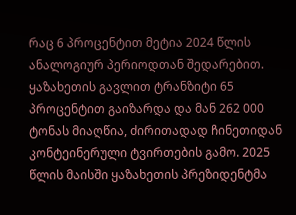რაც 6 პროცენტით მეტია 2024 წლის ანალოგიურ პერიოდთან შედარებით. ყაზახეთის გავლით ტრანზიტი 65 პროცენტით გაიზარდა და მან 262 000 ტონას მიაღწია, ძირითადად ჩინეთიდან კონტეინერული ტვირთების გამო. 2025 წლის მაისში ყაზახეთის პრეზიდენტმა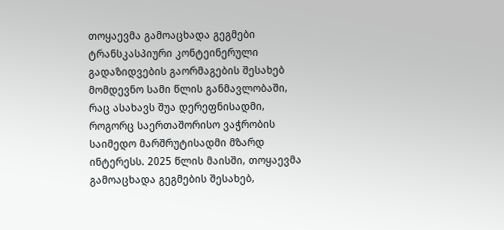თოყაევმა გამოაცხადა გეგმები ტრანსკასპიური კონტეინერული გადაზიდვების გაორმაგების შესახებ მომდევნო სამი წლის განმავლობაში, რაც ასახავს შუა დერეფნისადმი, როგორც საერთაშორისო ვაჭრობის საიმედო მარშრუტისადმი მზარდ ინტერესს. 2025 წლის მაისში, თოყაევმა გამოაცხადა გეგმების შესახებ,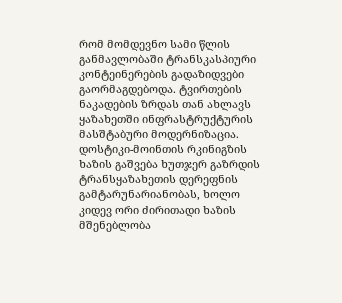რომ მომდევნო სამი წლის განმავლობაში ტრანსკასპიური კონტეინერების გადაზიდვები გაორმაგდებოდა. ტვირთების ნაკადების ზრდას თან ახლავს ყაზახეთში ინფრასტრუქტურის მასშტაბური მოდერნიზაცია. დოსტიკი-მოინთის რკინიგზის ხაზის გაშვება ხუთჯერ გაზრდის ტრანსყაზახეთის დერეფნის გამტარუნარიანობას, ხოლო კიდევ ორი ძირითადი ხაზის მშენებლობა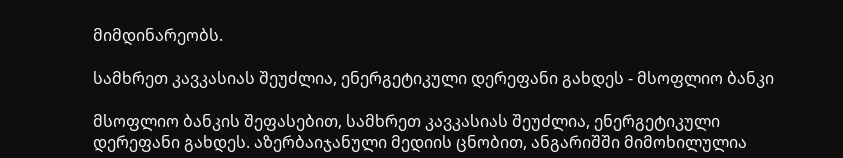მიმდინარეობს.

სამხრეთ კავკასიას შეუძლია, ენერგეტიკული დერეფანი გახდეს - მსოფლიო ბანკი

მსოფლიო ბანკის შეფასებით, სამხრეთ კავკასიას შეუძლია, ენერგეტიკული დერეფანი გახდეს. აზერბაიჯანული მედიის ცნობით, ანგარიშში მიმოხილულია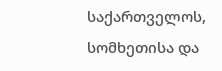საქართველოს, სომხეთისა და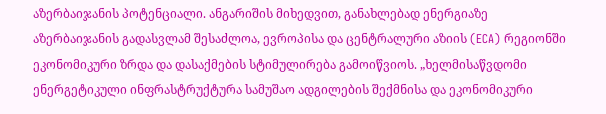აზერბაიჯანის პოტენციალი. ანგარიშის მიხედვით, განახლებად ენერგიაზე აზერბაიჯანის გადასვლამ შესაძლოა, ევროპისა და ცენტრალური აზიის (ECA) რეგიონში ეკონომიკური ზრდა და დასაქმების სტიმულირება გამოიწვიოს. „ხელმისაწვდომი ენერგეტიკული ინფრასტრუქტურა სამუშაო ადგილების შექმნისა და ეკონომიკური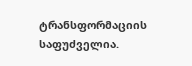ტრანსფორმაციის საფუძველია.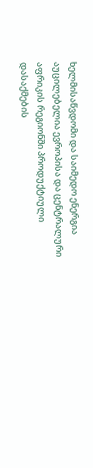ხელმისაწვდომი და საიმედო ენერგია აუცილებელია ევროპისა და ცენტრალური აფრიკის რეგიონში პროდუქტიული დასაქმების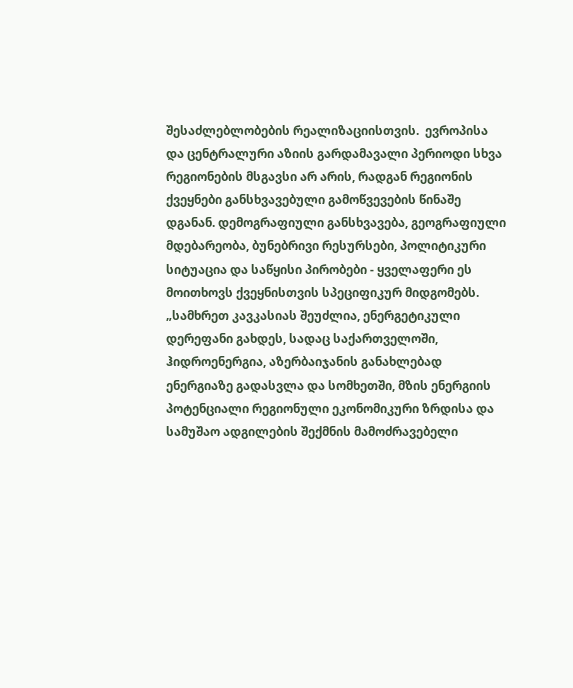შესაძლებლობების რეალიზაციისთვის.  ევროპისა და ცენტრალური აზიის გარდამავალი პერიოდი სხვა რეგიონების მსგავსი არ არის, რადგან რეგიონის ქვეყნები განსხვავებული გამოწვევების წინაშე დგანან. დემოგრაფიული განსხვავება, გეოგრაფიული მდებარეობა, ბუნებრივი რესურსები, პოლიტიკური სიტუაცია და საწყისი პირობები - ყველაფერი ეს მოითხოვს ქვეყნისთვის სპეციფიკურ მიდგომებს.  „სამხრეთ კავკასიას შეუძლია, ენერგეტიკული დერეფანი გახდეს, სადაც საქართველოში, ჰიდროენერგია, აზერბაიჯანის განახლებად ენერგიაზე გადასვლა და სომხეთში, მზის ენერგიის პოტენციალი რეგიონული ეკონომიკური ზრდისა და სამუშაო ადგილების შექმნის მამოძრავებელი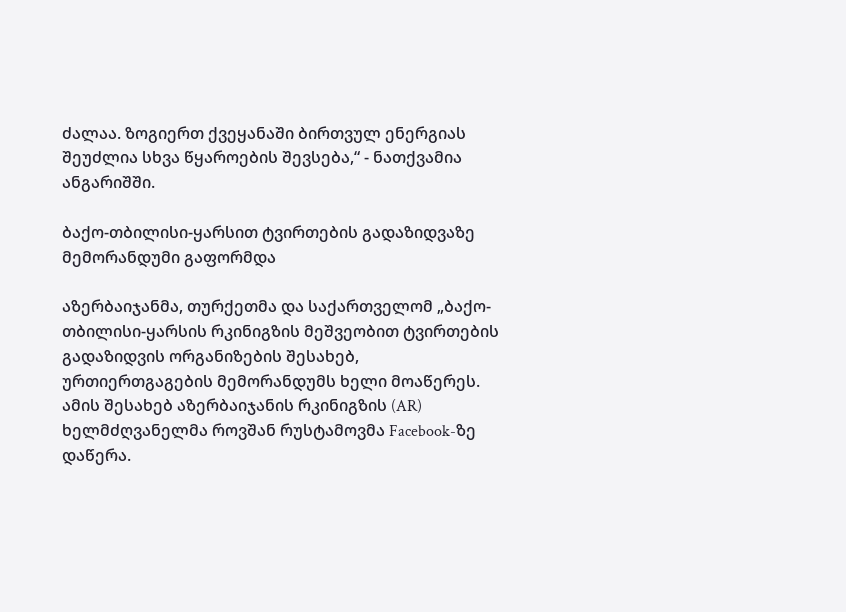ძალაა. ზოგიერთ ქვეყანაში ბირთვულ ენერგიას შეუძლია სხვა წყაროების შევსება,“ - ნათქვამია ანგარიშში.

ბაქო-თბილისი-ყარსით ტვირთების გადაზიდვაზე მემორანდუმი გაფორმდა

აზერბაიჯანმა, თურქეთმა და საქართველომ „ბაქო-თბილისი-ყარსის რკინიგზის მეშვეობით ტვირთების გადაზიდვის ორგანიზების შესახებ, ურთიერთგაგების მემორანდუმს ხელი მოაწერეს. ამის შესახებ აზერბაიჯანის რკინიგზის (AR) ხელმძღვანელმა როვშან რუსტამოვმა Facebook-ზე დაწერა.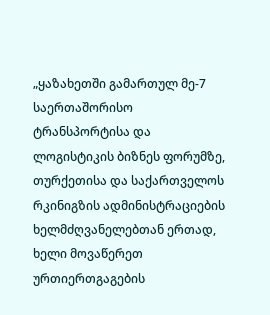„ყაზახეთში გამართულ მე-7 საერთაშორისო ტრანსპორტისა და ლოგისტიკის ბიზნეს ფორუმზე, თურქეთისა და საქართველოს რკინიგზის ადმინისტრაციების ხელმძღვანელებთან ერთად, ხელი მოვაწერეთ ურთიერთგაგების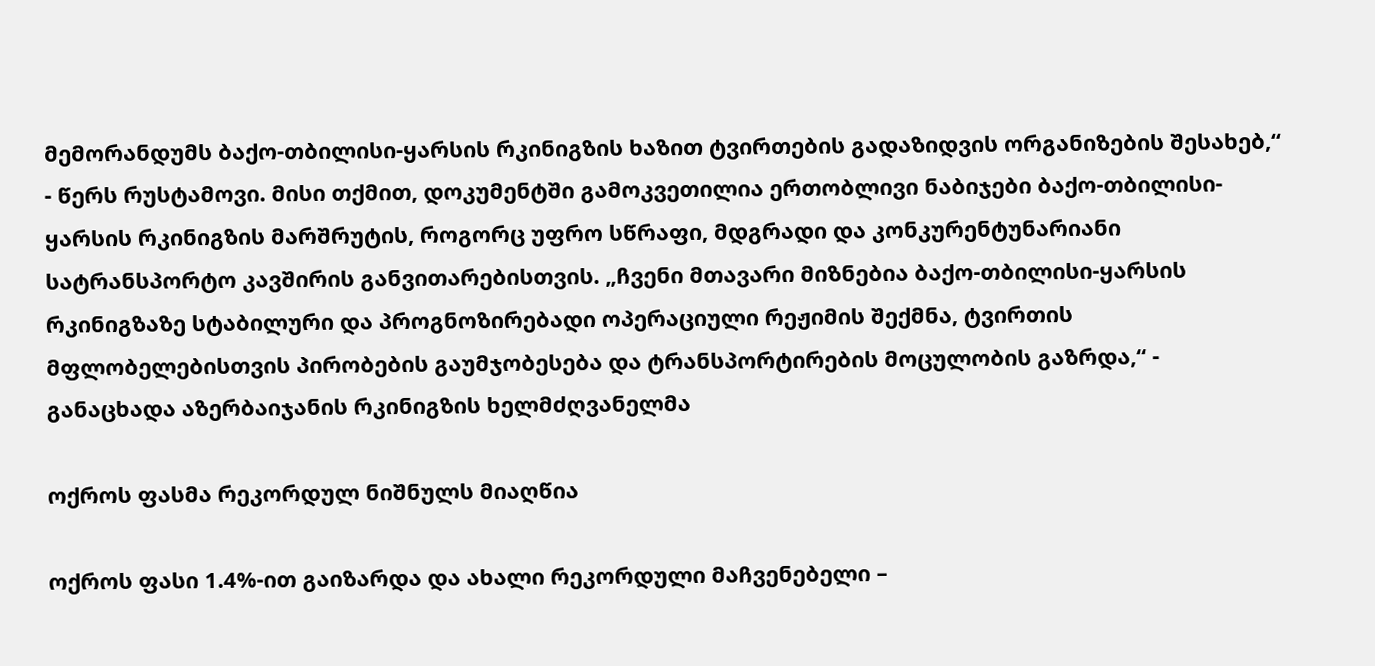მემორანდუმს ბაქო-თბილისი-ყარსის რკინიგზის ხაზით ტვირთების გადაზიდვის ორგანიზების შესახებ,“ - წერს რუსტამოვი. მისი თქმით, დოკუმენტში გამოკვეთილია ერთობლივი ნაბიჯები ბაქო-თბილისი-ყარსის რკინიგზის მარშრუტის, როგორც უფრო სწრაფი, მდგრადი და კონკურენტუნარიანი სატრანსპორტო კავშირის განვითარებისთვის. „ჩვენი მთავარი მიზნებია ბაქო-თბილისი-ყარსის რკინიგზაზე სტაბილური და პროგნოზირებადი ოპერაციული რეჟიმის შექმნა, ტვირთის მფლობელებისთვის პირობების გაუმჯობესება და ტრანსპორტირების მოცულობის გაზრდა,“ - განაცხადა აზერბაიჯანის რკინიგზის ხელმძღვანელმა

ოქროს ფასმა რეკორდულ ნიშნულს მიაღწია

ოქროს ფასი 1.4%-ით გაიზარდა და ახალი რეკორდული მაჩვენებელი –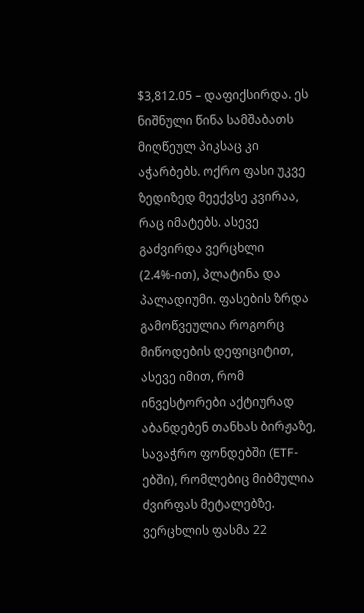$3,812.05 – დაფიქსირდა. ეს ნიშნული წინა სამშაბათს მიღწეულ პიკსაც კი აჭარბებს. ოქრო ფასი უკვე ზედიზედ მეექვსე კვირაა, რაც იმატებს. ასევე გაძვირდა ვერცხლი (2.4%-ით), პლატინა და პალადიუმი. ფასების ზრდა გამოწვეულია როგორც მიწოდების დეფიციტით, ასევე იმით, რომ ინვესტორები აქტიურად აბანდებენ თანხას ბირჟაზე, სავაჭრო ფონდებში (ETF-ებში), რომლებიც მიბმულია ძვირფას მეტალებზე. ვერცხლის ფასმა 22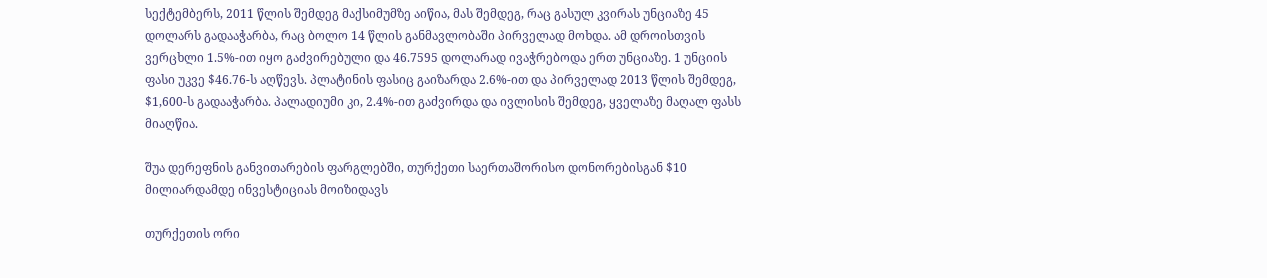სექტემბერს, 2011 წლის შემდეგ მაქსიმუმზე აიწია, მას შემდეგ, რაც გასულ კვირას უნციაზე 45 დოლარს გადააჭარბა, რაც ბოლო 14 წლის განმავლობაში პირველად მოხდა. ამ დროისთვის ვერცხლი 1.5%-ით იყო გაძვირებული და 46.7595 დოლარად ივაჭრებოდა ერთ უნციაზე. 1 უნციის ფასი უკვე $46.76-ს აღწევს. პლატინის ფასიც გაიზარდა 2.6%-ით და პირველად 2013 წლის შემდეგ, $1,600-ს გადააჭარბა. პალადიუმი კი, 2.4%-ით გაძვირდა და ივლისის შემდეგ, ყველაზე მაღალ ფასს მიაღწია.

შუა დერეფნის განვითარების ფარგლებში, თურქეთი საერთაშორისო დონორებისგან $10 მილიარდამდე ინვესტიციას მოიზიდავს

თურქეთის ორი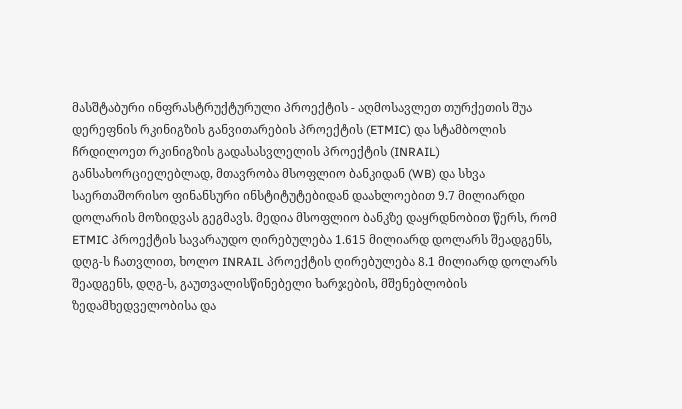მასშტაბური ინფრასტრუქტურული პროექტის - აღმოსავლეთ თურქეთის შუა დერეფნის რკინიგზის განვითარების პროექტის (ETMIC) და სტამბოლის ჩრდილოეთ რკინიგზის გადასასვლელის პროექტის (INRAIL) განსახორციელებლად, მთავრობა მსოფლიო ბანკიდან (WB) და სხვა საერთაშორისო ფინანსური ინსტიტუტებიდან დაახლოებით 9.7 მილიარდი დოლარის მოზიდვას გეგმავს. მედია მსოფლიო ბანკზე დაყრდნობით წერს, რომ ETMIC პროექტის სავარაუდო ღირებულება 1.615 მილიარდ დოლარს შეადგენს, დღგ-ს ჩათვლით, ხოლო INRAIL პროექტის ღირებულება 8.1 მილიარდ დოლარს შეადგენს, დღგ-ს, გაუთვალისწინებელი ხარჯების, მშენებლობის ზედამხედველობისა და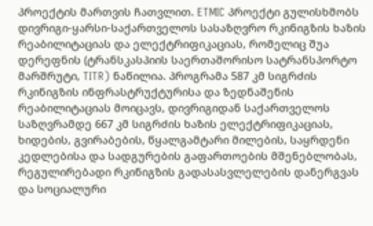პროექტის მართვის ჩათვლით. ETMIC პროექტი გულისხმობს დივრიგი-ყარსი-საქართველოს სასაზღვრო რკინიგზის ხაზის რეაბილიტაციას და ელექტრიფიკაციას, რომელიც შუა დერეფნის (ტრანსკასპიის საერთაშორისო სატრანსპორტო მარშრუტი, TITR) ნაწილია. პროგრამა 587 კმ სიგრძის რკინიგზის ინფრასტრუქტურისა და ზედნაშენის რეაბილიტაციას მოიცავს, დივრიგიდან საქართველოს საზღვრამდე 667 კმ სიგრძის ხაზის ელექტრიფიკაციას, ხიდების, გვირაბების, წყალგამტარი მილების, საყრდენი კედლებისა და სადგურების გაფართოების მშენებლობას, რეგულირებადი რკინიგზის გადასასვლელების დანერგვას და სოციალური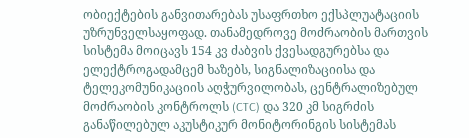ობიექტების განვითარებას უსაფრთხო ექსპლუატაციის უზრუნველსაყოფად. თანამედროვე მოძრაობის მართვის სისტემა მოიცავს 154 კვ ძაბვის ქვესადგურებსა და ელექტროგადამცემ ხაზებს, სიგნალიზაციისა და ტელეკომუნიკაციის აღჭურვილობას, ცენტრალიზებულ მოძრაობის კონტროლს (CTC) და 320 კმ სიგრძის განაწილებულ აკუსტიკურ მონიტორინგის სისტემას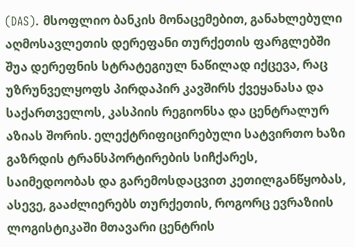(DAS). მსოფლიო ბანკის მონაცემებით, განახლებული აღმოსავლეთის დერეფანი თურქეთის ფარგლებში შუა დერეფნის სტრატეგიულ ნაწილად იქცევა, რაც უზრუნველყოფს პირდაპირ კავშირს ქვეყანასა და საქართველოს, კასპიის რეგიონსა და ცენტრალურ აზიას შორის. ელექტრიფიცირებული სატვირთო ხაზი გაზრდის ტრანსპორტირების სიჩქარეს, საიმედოობას და გარემოსდაცვით კეთილგანწყობას, ასევე, გააძლიერებს თურქეთის, როგორც ევრაზიის ლოგისტიკაში მთავარი ცენტრის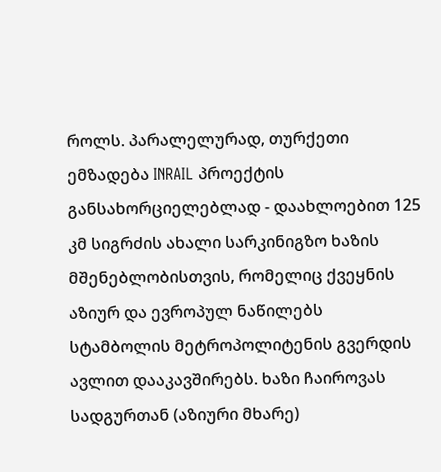როლს. პარალელურად, თურქეთი ემზადება INRAIL პროექტის განსახორციელებლად - დაახლოებით 125 კმ სიგრძის ახალი სარკინიგზო ხაზის მშენებლობისთვის, რომელიც ქვეყნის აზიურ და ევროპულ ნაწილებს სტამბოლის მეტროპოლიტენის გვერდის ავლით დააკავშირებს. ხაზი ჩაიროვას სადგურთან (აზიური მხარე)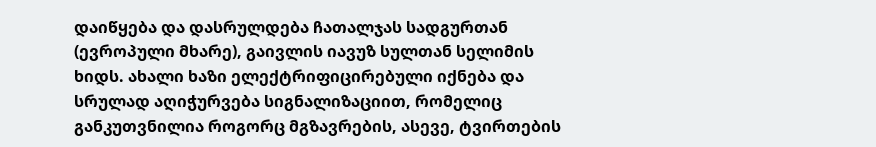დაიწყება და დასრულდება ჩათალჯას სადგურთან (ევროპული მხარე), გაივლის იავუზ სულთან სელიმის ხიდს. ახალი ხაზი ელექტრიფიცირებული იქნება და სრულად აღიჭურვება სიგნალიზაციით, რომელიც განკუთვნილია როგორც მგზავრების, ასევე, ტვირთების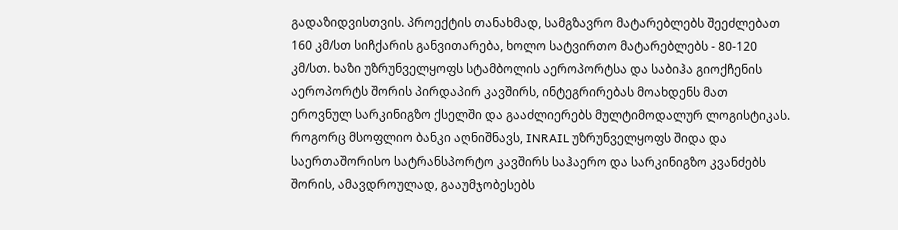გადაზიდვისთვის. პროექტის თანახმად, სამგზავრო მატარებლებს შეეძლებათ 160 კმ/სთ სიჩქარის განვითარება, ხოლო სატვირთო მატარებლებს - 80-120 კმ/სთ. ხაზი უზრუნველყოფს სტამბოლის აეროპორტსა და საბიჰა გიოქჩენის აეროპორტს შორის პირდაპირ კავშირს, ინტეგრირებას მოახდენს მათ ეროვნულ სარკინიგზო ქსელში და გააძლიერებს მულტიმოდალურ ლოგისტიკას. როგორც მსოფლიო ბანკი აღნიშნავს, INRAIL უზრუნველყოფს შიდა და საერთაშორისო სატრანსპორტო კავშირს საჰაერო და სარკინიგზო კვანძებს შორის, ამავდროულად, გააუმჯობესებს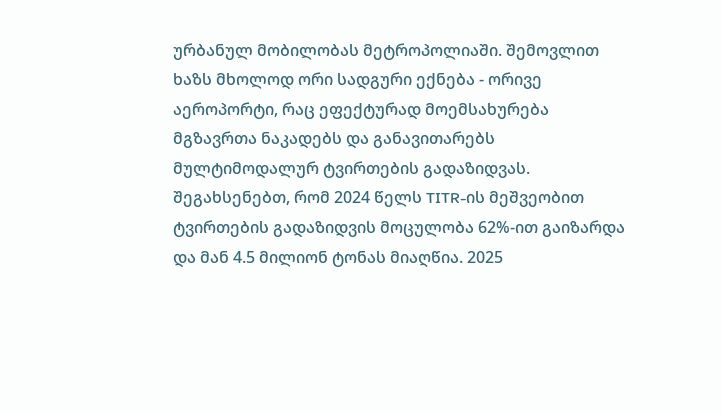ურბანულ მობილობას მეტროპოლიაში. შემოვლით ხაზს მხოლოდ ორი სადგური ექნება - ორივე აეროპორტი, რაც ეფექტურად მოემსახურება მგზავრთა ნაკადებს და განავითარებს მულტიმოდალურ ტვირთების გადაზიდვას. შეგახსენებთ, რომ 2024 წელს TITR-ის მეშვეობით ტვირთების გადაზიდვის მოცულობა 62%-ით გაიზარდა და მან 4.5 მილიონ ტონას მიაღწია. 2025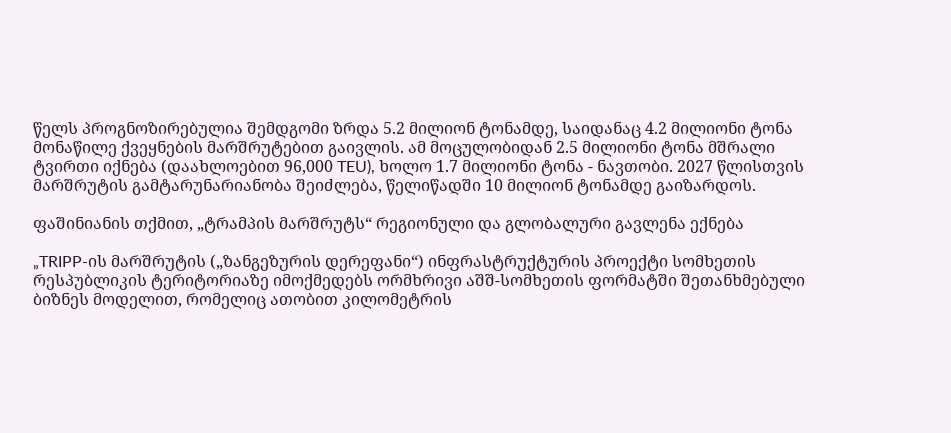წელს პროგნოზირებულია შემდგომი ზრდა 5.2 მილიონ ტონამდე, საიდანაც 4.2 მილიონი ტონა მონაწილე ქვეყნების მარშრუტებით გაივლის. ამ მოცულობიდან 2.5 მილიონი ტონა მშრალი ტვირთი იქნება (დაახლოებით 96,000 TEU), ხოლო 1.7 მილიონი ტონა - ნავთობი. 2027 წლისთვის მარშრუტის გამტარუნარიანობა შეიძლება, წელიწადში 10 მილიონ ტონამდე გაიზარდოს.

ფაშინიანის თქმით, „ტრამპის მარშრუტს“ რეგიონული და გლობალური გავლენა ექნება

„TRIPP-ის მარშრუტის („ზანგეზურის დერეფანი“) ინფრასტრუქტურის პროექტი სომხეთის რესპუბლიკის ტერიტორიაზე იმოქმედებს ორმხრივი აშშ-სომხეთის ფორმატში შეთანხმებული ბიზნეს მოდელით, რომელიც ათობით კილომეტრის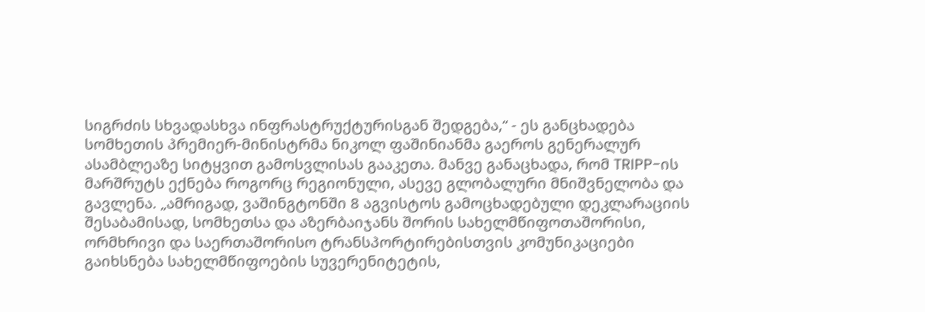სიგრძის სხვადასხვა ინფრასტრუქტურისგან შედგება,“ - ეს განცხადება სომხეთის პრემიერ-მინისტრმა ნიკოლ ფაშინიანმა გაეროს გენერალურ ასამბლეაზე სიტყვით გამოსვლისას გააკეთა. მანვე განაცხადა, რომ TRIPP-ის მარშრუტს ექნება როგორც რეგიონული, ასევე გლობალური მნიშვნელობა და გავლენა. „ამრიგად, ვაშინგტონში 8 აგვისტოს გამოცხადებული დეკლარაციის შესაბამისად, სომხეთსა და აზერბაიჯანს შორის სახელმწიფოთაშორისი, ორმხრივი და საერთაშორისო ტრანსპორტირებისთვის კომუნიკაციები გაიხსნება სახელმწიფოების სუვერენიტეტის,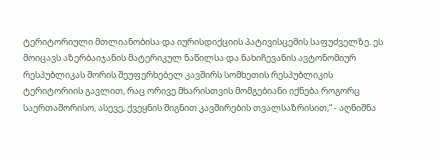ტერიტორიული მთლიანობისა და იურისდიქციის პატივისცემის საფუძველზე. ეს მოიცავს აზერბაიჯანის მატერიკულ ნაწილსა და ნახიჩევანის ავტონომიურ რესპუბლიკას შორის შეუფერხებელ კავშირს სომხეთის რესპუბლიკის ტერიტორიის გავლით, რაც ორივე მხარისთვის მომგებიანი იქნება როგორც საერთაშორისო, ასევე, ქვეყნის შიგნით კავშირების თვალსაზრისით,“ - აღნიშნა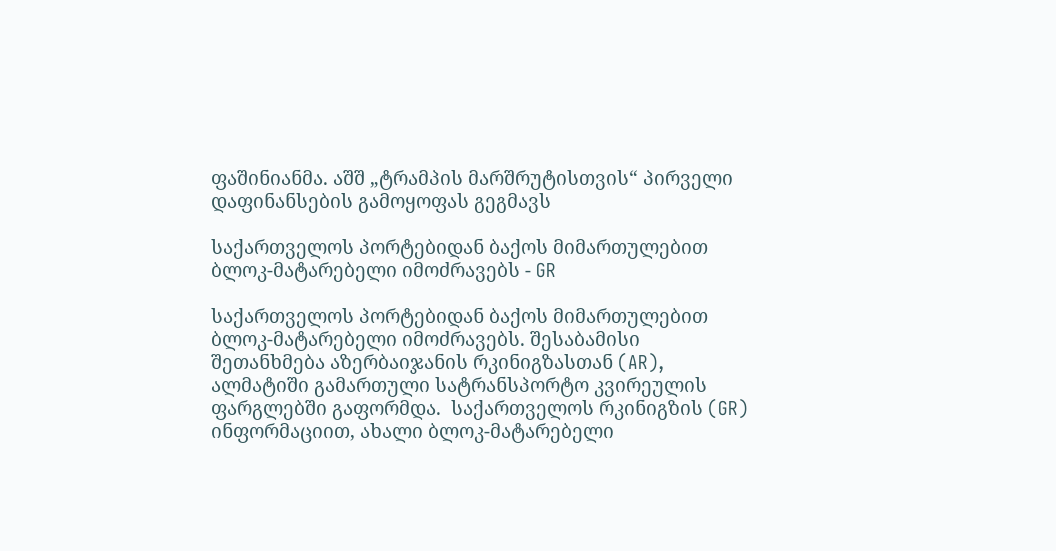ფაშინიანმა. აშშ „ტრამპის მარშრუტისთვის“ პირველი დაფინანსების გამოყოფას გეგმავს

საქართველოს პორტებიდან ბაქოს მიმართულებით ბლოკ-მატარებელი იმოძრავებს - GR

საქართველოს პორტებიდან ბაქოს მიმართულებით ბლოკ-მატარებელი იმოძრავებს. შესაბამისი შეთანხმება აზერბაიჯანის რკინიგზასთან (AR), ალმატიში გამართული სატრანსპორტო კვირეულის ფარგლებში გაფორმდა.  საქართველოს რკინიგზის (GR) ინფორმაციით, ახალი ბლოკ-მატარებელი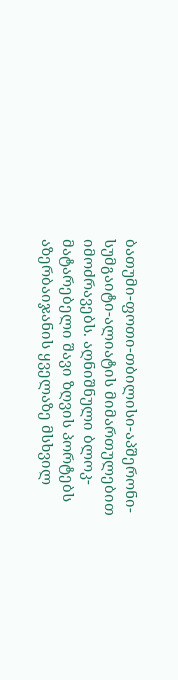ბათუმი-ფოთი-თბილისი-აპშერონი-სუმგაიტი-ალიატის მიმართულებით იმოძრავებს. აღნიშნული ბლოკ-მატარებელი შავი ზღვის პორტებს აზერბაიჯანის ყველაზე მსხვილ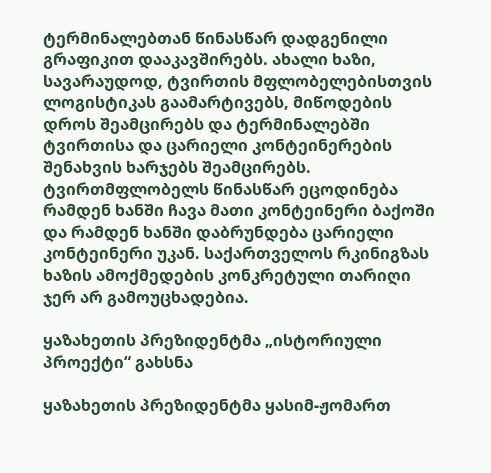ტერმინალებთან წინასწარ დადგენილი გრაფიკით დააკავშირებს. ახალი ხაზი, სავარაუდოდ, ტვირთის მფლობელებისთვის ლოგისტიკას გაამარტივებს, მიწოდების დროს შეამცირებს და ტერმინალებში ტვირთისა და ცარიელი კონტეინერების შენახვის ხარჯებს შეამცირებს. ტვირთმფლობელს წინასწარ ეცოდინება რამდენ ხანში ჩავა მათი კონტეინერი ბაქოში და რამდენ ხანში დაბრუნდება ცარიელი კონტეინერი უკან. საქართველოს რკინიგზას ხაზის ამოქმედების კონკრეტული თარიღი ჯერ არ გამოუცხადებია.

ყაზახეთის პრეზიდენტმა „ისტორიული პროექტი“ გახსნა

ყაზახეთის პრეზიდენტმა ყასიმ-ჟომართ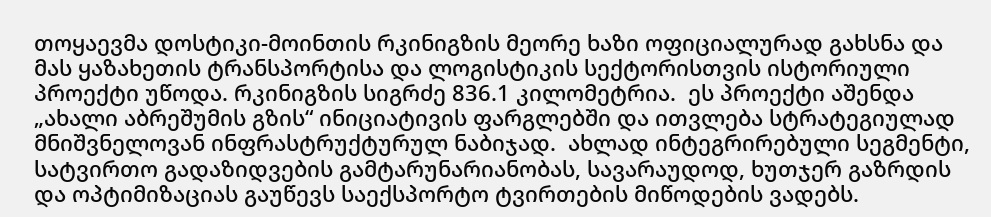თოყაევმა დოსტიკი-მოინთის რკინიგზის მეორე ხაზი ოფიციალურად გახსნა და მას ყაზახეთის ტრანსპორტისა და ლოგისტიკის სექტორისთვის ისტორიული პროექტი უწოდა. რკინიგზის სიგრძე 836.1 კილომეტრია.  ეს პროექტი აშენდა „ახალი აბრეშუმის გზის“ ინიციატივის ფარგლებში და ითვლება სტრატეგიულად მნიშვნელოვან ინფრასტრუქტურულ ნაბიჯად.  ახლად ინტეგრირებული სეგმენტი, სატვირთო გადაზიდვების გამტარუნარიანობას, სავარაუდოდ, ხუთჯერ გაზრდის და ოპტიმიზაციას გაუწევს საექსპორტო ტვირთების მიწოდების ვადებს.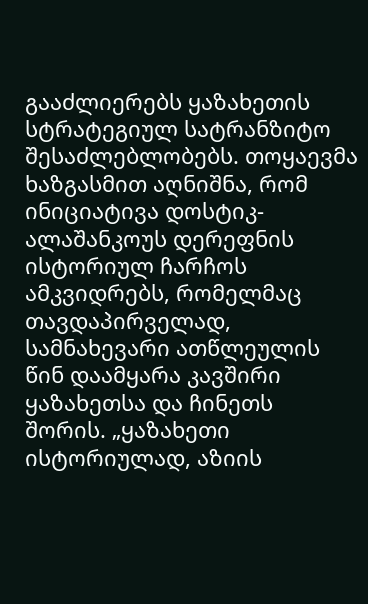გააძლიერებს ყაზახეთის სტრატეგიულ სატრანზიტო შესაძლებლობებს. თოყაევმა ხაზგასმით აღნიშნა, რომ ინიციატივა დოსტიკ-ალაშანკოუს დერეფნის ისტორიულ ჩარჩოს ამკვიდრებს, რომელმაც თავდაპირველად, სამნახევარი ათწლეულის წინ დაამყარა კავშირი ყაზახეთსა და ჩინეთს შორის. „ყაზახეთი ისტორიულად, აზიის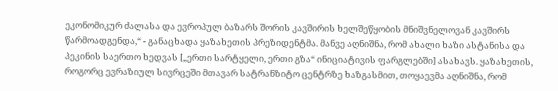ეკონომიკურ ძალასა და ევროპულ ბაზარს შორის კავშირის ხელშეწყობის მნიშვნელოვან კავშირს წარმოადგენდა,“ - განაცხადა ყაზახეთის პრეზიდენტმა. მანვე აღნიშნა, რომ ახალი ხაზი ასტანისა და პეკინის საერთო ხედვას [„ერთი სარტყელი, ერთი გზა“ ინიციატივის ფარგლებში] ასახავს. ყაზახეთის, როგორც ევრაზიულ სივრცეში მთავარ სატრანზიტო ცენტრზე ხაზგასმით, თოყაევმა აღნიშნა, რომ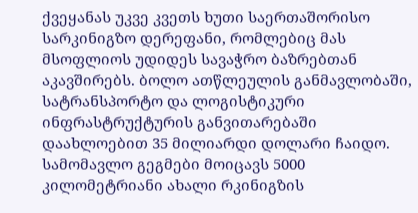ქვეყანას უკვე კვეთს ხუთი საერთაშორისო სარკინიგზო დერეფანი, რომლებიც მას მსოფლიოს უდიდეს სავაჭრო ბაზრებთან აკავშირებს. ბოლო ათწლეულის განმავლობაში, სატრანსპორტო და ლოგისტიკური ინფრასტრუქტურის განვითარებაში დაახლოებით 35 მილიარდი დოლარი ჩაიდო. სამომავლო გეგმები მოიცავს 5000 კილომეტრიანი ახალი რკინიგზის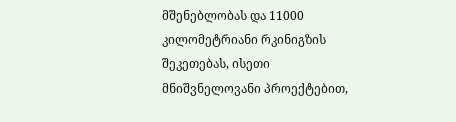მშენებლობას და 11000 კილომეტრიანი რკინიგზის შეკეთებას, ისეთი მნიშვნელოვანი პროექტებით,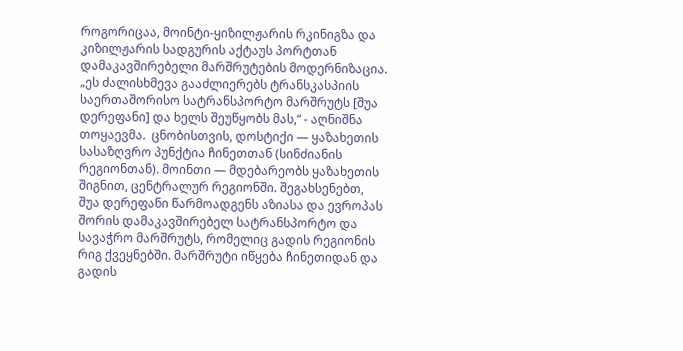როგორიცაა, მოინტი-ყიზილჟარის რკინიგზა და კიზილჟარის სადგურის აქტაუს პორტთან დამაკავშირებელი მარშრუტების მოდერნიზაცია. „ეს ძალისხმევა გააძლიერებს ტრანსკასპიის საერთაშორისო სატრანსპორტო მარშრუტს [შუა დერეფანი] და ხელს შეუწყობს მას,“ - აღნიშნა თოყაევმა.  ცნობისთვის, დოსტიქი — ყაზახეთის სასაზღვრო პუნქტია ჩინეთთან (სინძიანის რეგიონთან). მოინთი — მდებარეობს ყაზახეთის შიგნით, ცენტრალურ რეგიონში. შეგახსენებთ, შუა დერეფანი წარმოადგენს აზიასა და ევროპას შორის დამაკავშირებელ სატრანსპორტო და სავაჭრო მარშრუტს, რომელიც გადის რეგიონის რიგ ქვეყნებში. მარშრუტი იწყება ჩინეთიდან და გადის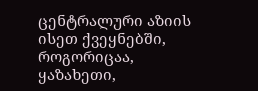ცენტრალური აზიის ისეთ ქვეყნებში, როგორიცაა, ყაზახეთი,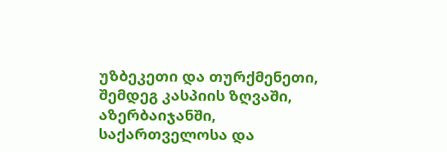უზბეკეთი და თურქმენეთი, შემდეგ კასპიის ზღვაში, აზერბაიჯანში, საქართველოსა და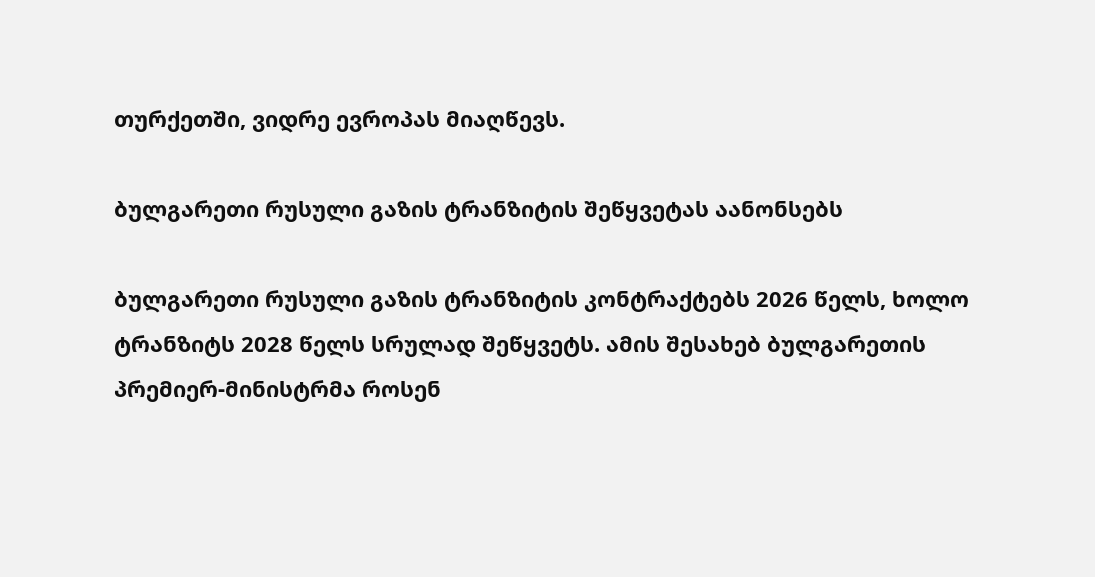თურქეთში, ვიდრე ევროპას მიაღწევს.

ბულგარეთი რუსული გაზის ტრანზიტის შეწყვეტას აანონსებს

ბულგარეთი რუსული გაზის ტრანზიტის კონტრაქტებს 2026 წელს, ხოლო ტრანზიტს 2028 წელს სრულად შეწყვეტს. ამის შესახებ ბულგარეთის პრემიერ-მინისტრმა როსენ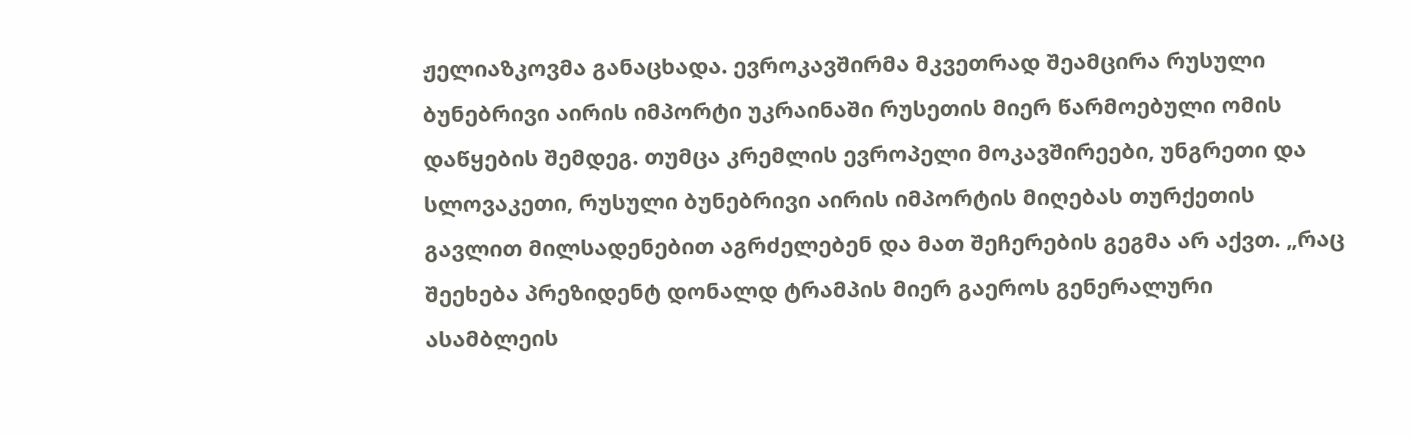ჟელიაზკოვმა განაცხადა. ევროკავშირმა მკვეთრად შეამცირა რუსული ბუნებრივი აირის იმპორტი უკრაინაში რუსეთის მიერ წარმოებული ომის დაწყების შემდეგ. თუმცა კრემლის ევროპელი მოკავშირეები, უნგრეთი და სლოვაკეთი, რუსული ბუნებრივი აირის იმპორტის მიღებას თურქეთის გავლით მილსადენებით აგრძელებენ და მათ შეჩერების გეგმა არ აქვთ. „რაც შეეხება პრეზიდენტ დონალდ ტრამპის მიერ გაეროს გენერალური ასამბლეის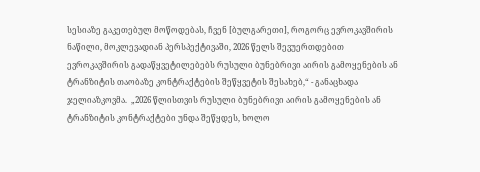სესიაზე გაკეთებულ მოწოდებას, ჩვენ [ბულგარეთი], როგორც ევროკავშირის ნაწილი, მოკლევადიან პერსპექტივაში, 2026 წელს შევუერთდებით ევროკავშირის გადაწყვეტილებებს რუსული ბუნებრივი აირის გამოყენების ან ტრანზიტის თაობაზე კონტრაქტების შეწყვეტის შესახებ,“ - განაცხადა ჯელიაზკოვმა.  „2026 წლისთვის რუსული ბუნებრივი აირის გამოყენების ან ტრანზიტის კონტრაქტები უნდა შეწყდეს, ხოლო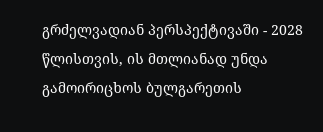გრძელვადიან პერსპექტივაში - 2028 წლისთვის, ის მთლიანად უნდა გამოირიცხოს ბულგარეთის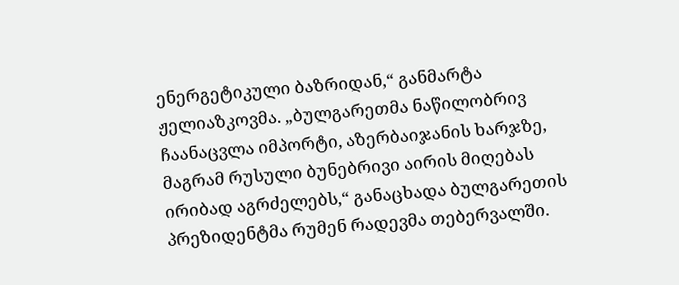ენერგეტიკული ბაზრიდან,“ განმარტა ჟელიაზკოვმა. „ბულგარეთმა ნაწილობრივ ჩაანაცვლა იმპორტი, აზერბაიჯანის ხარჯზე, მაგრამ რუსული ბუნებრივი აირის მიღებას ირიბად აგრძელებს,“ განაცხადა ბულგარეთის პრეზიდენტმა რუმენ რადევმა თებერვალში.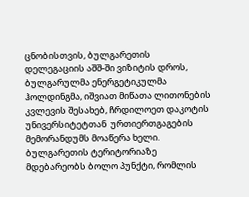ცნობისთვის, ბულგარეთის დელეგაციის აშშ-ში ვიზიტის დროს, ბულგარულმა ენერგეტიკულმა ჰოლდინგმა, იშვიათ მიწათა ლითონების კვლევის შესახებ, ჩრდილოეთ დაკოტის უნივერსიტეტთან  ურთიერთგაგების მემორანდუმს მოაწერა ხელი. ბულგარეთის ტერიტორიაზე მდებარეობს ბოლო პუნქტი, რომლის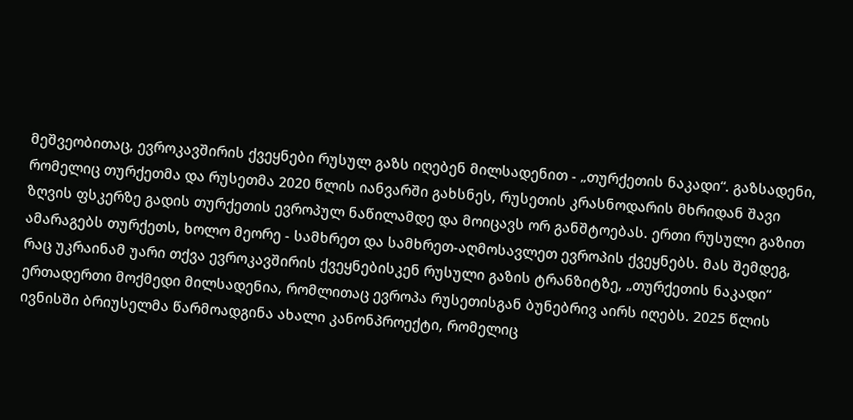მეშვეობითაც, ევროკავშირის ქვეყნები რუსულ გაზს იღებენ მილსადენით - „თურქეთის ნაკადი“. გაზსადენი, რომელიც თურქეთმა და რუსეთმა 2020 წლის იანვარში გახსნეს, რუსეთის კრასნოდარის მხრიდან შავი ზღვის ფსკერზე გადის თურქეთის ევროპულ ნაწილამდე და მოიცავს ორ განშტოებას. ერთი რუსული გაზით ამარაგებს თურქეთს, ხოლო მეორე - სამხრეთ და სამხრეთ-აღმოსავლეთ ევროპის ქვეყნებს. მას შემდეგ, რაც უკრაინამ უარი თქვა ევროკავშირის ქვეყნებისკენ რუსული გაზის ტრანზიტზე, „თურქეთის ნაკადი“ ერთადერთი მოქმედი მილსადენია, რომლითაც ევროპა რუსეთისგან ბუნებრივ აირს იღებს. 2025 წლის ივნისში ბრიუსელმა წარმოადგინა ახალი კანონპროექტი, რომელიც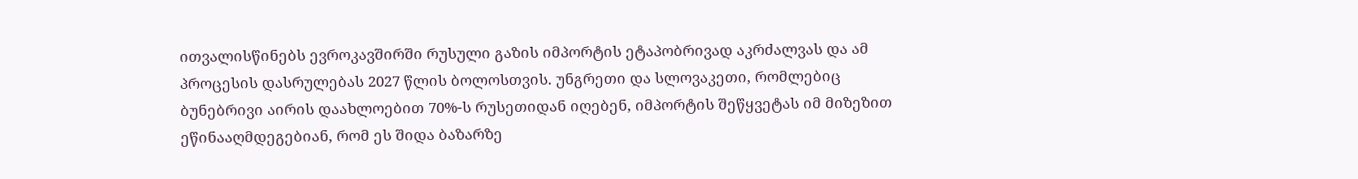ითვალისწინებს ევროკავშირში რუსული გაზის იმპორტის ეტაპობრივად აკრძალვას და ამ პროცესის დასრულებას 2027 წლის ბოლოსთვის. უნგრეთი და სლოვაკეთი, რომლებიც ბუნებრივი აირის დაახლოებით 70%-ს რუსეთიდან იღებენ, იმპორტის შეწყვეტას იმ მიზეზით ეწინააღმდეგებიან, რომ ეს შიდა ბაზარზე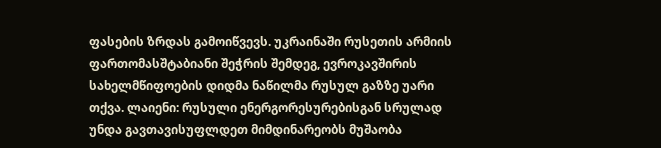ფასების ზრდას გამოიწვევს. უკრაინაში რუსეთის არმიის ფართომასშტაბიანი შეჭრის შემდეგ, ევროკავშირის სახელმწიფოების დიდმა ნაწილმა რუსულ გაზზე უარი თქვა. ლაიენი: რუსული ენერგორესურებისგან სრულად უნდა გავთავისუფლდეთ მიმდინარეობს მუშაობა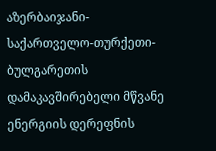აზერბაიჯანი-საქართველო-თურქეთი-ბულგარეთის დამაკავშირებელი მწვანე ენერგიის დერეფნის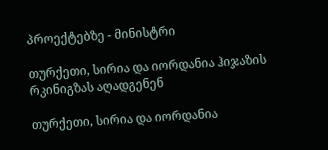პროექტებზე - მინისტრი

თურქეთი, სირია და იორდანია ჰიჯაზის რკინიგზას აღადგენენ

თურქეთი, სირია და იორდანია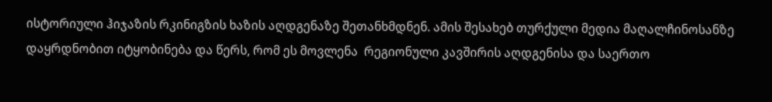ისტორიული ჰიჯაზის რკინიგზის ხაზის აღდგენაზე შეთანხმდნენ. ამის შესახებ თურქული მედია მაღალჩინოსანზე დაყრდნობით იტყობინება და წერს, რომ ეს მოვლენა  რეგიონული კავშირის აღდგენისა და საერთო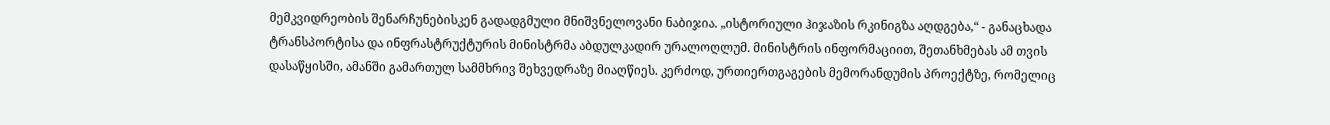მემკვიდრეობის შენარჩუნებისკენ გადადგმული მნიშვნელოვანი ნაბიჯია. „ისტორიული ჰიჯაზის რკინიგზა აღდგება,“ - განაცხადა ტრანსპორტისა და ინფრასტრუქტურის მინისტრმა აბდულკადირ ურალოღლუმ. მინისტრის ინფორმაციით, შეთანხმებას ამ თვის დასაწყისში, ამანში გამართულ სამმხრივ შეხვედრაზე მიაღწიეს. კერძოდ, ურთიერთგაგების მემორანდუმის პროექტზე, რომელიც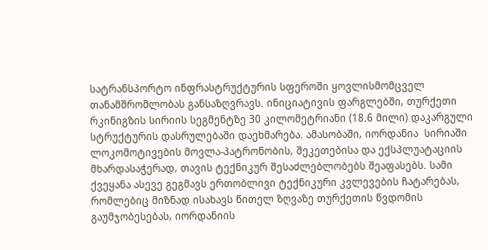სატრანსპორტო ინფრასტრუქტურის სფეროში ყოვლისმომცველ თანამშრომლობას განსაზღვრავს. ინიციატივის ფარგლებში, თურქეთი რკინიგზის სირიის სეგმენტზე 30 კილომეტრიანი (18.6 მილი) დაკარგული სტრუქტურის დასრულებაში დაეხმარება. ამასობაში, იორდანია  სირიაში ლოკომოტივების მოვლა-პატრონობის, შეკეთებისა და ექსპლუატაციის მხარდასაჭერად, თავის ტექნიკურ შესაძლებლობებს შეაფასებს. სამი ქვეყანა ასევე გეგმავს ერთობლივი ტექნიკური კვლევების ჩატარებას, რომლებიც მიზნად ისახავს წითელ ზღვაზე თურქეთის წვდომის გაუმჯობესებას, იორდანიის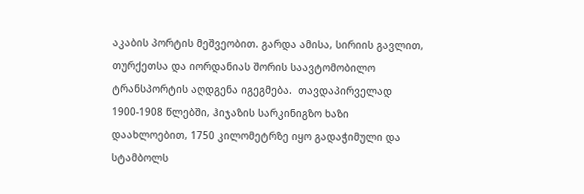აკაბის პორტის მეშვეობით. გარდა ამისა, სირიის გავლით, თურქეთსა და იორდანიას შორის საავტომობილო ტრანსპორტის აღდგენა იგეგმება.  თავდაპირველად 1900-1908 წლებში, ჰიჯაზის სარკინიგზო ხაზი დაახლოებით, 1750 კილომეტრზე იყო გადაჭიმული და სტამბოლს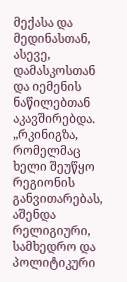მექასა და მედინასთან, ასევე, დამასკოსთან და იემენის ნაწილებთან აკავშირებდა.  „რკინიგზა, რომელმაც ხელი შეუწყო რეგიონის განვითარებას, აშენდა რელიგიური, სამხედრო და პოლიტიკური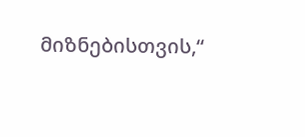მიზნებისთვის,“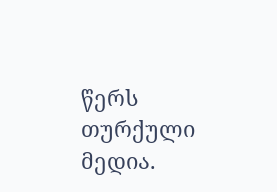წერს თურქული მედია.